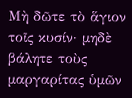Μὴ δῶτε τὸ ἅγιον τοῖς κυσίν· μηδὲ βάλητε τοὺς μαργαρίτας ὑμῶν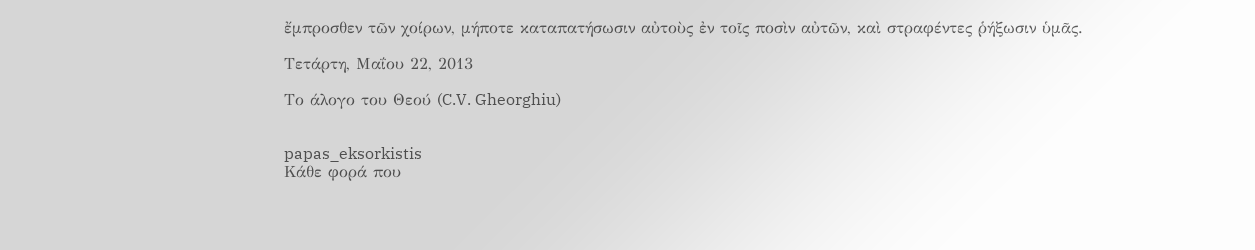ἔμπροσθεν τῶν χοίρων, μήποτε καταπατήσωσιν αὐτοὺς ἐν τοῖς ποσὶν αὐτῶν, καὶ στραφέντες ῥήξωσιν ὑμᾶς.

Τετάρτη, Μαΐου 22, 2013

Το άλογο του Θεού (C.V. Gheorghiu)


papas_eksorkistis
Κάθε φορά που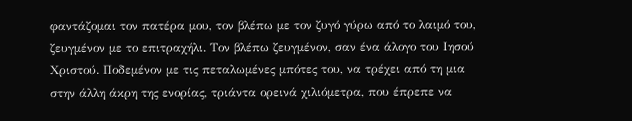φαντάζομαι τον πατέρα μου, τον βλέπω με τον ζυγό γύρω από το λαιμό του, ζευγμένον με το επιτραχήλι. Τον βλέπω ζευγμένον, σαν ένα άλογο του Ιησού Χριστού. Ποδεμένον με τις πεταλωμένες μπότες του, να τρέχει από τη μια στην άλλη άκρη της ενορίας, τριάντα ορεινά χιλιόμετρα, που έπρεπε να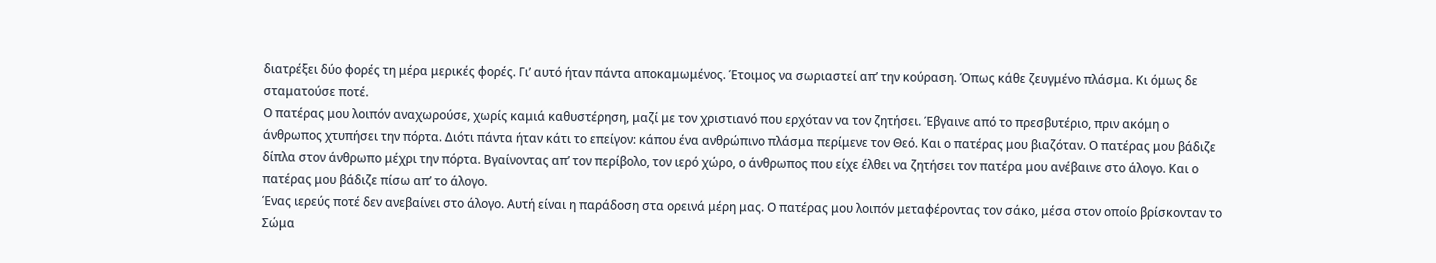διατρέξει δύο φορές τη μέρα μερικές φορές. Γι’ αυτό ήταν πάντα αποκαμωμένος. Έτοιμος να σωριαστεί απ’ την κούραση. Όπως κάθε ζευγμένο πλάσμα. Κι όμως δε σταματούσε ποτέ.
Ο πατέρας μου λοιπόν αναχωρούσε, χωρίς καμιά καθυστέρηση, μαζί με τον χριστιανό που ερχόταν να τον ζητήσει. Έβγαινε από το πρεσβυτέριο, πριν ακόμη ο άνθρωπος χτυπήσει την πόρτα. Διότι πάντα ήταν κάτι το επείγον: κάπου ένα ανθρώπινο πλάσμα περίμενε τον Θεό. Και ο πατέρας μου βιαζόταν. Ο πατέρας μου βάδιζε δίπλα στον άνθρωπο μέχρι την πόρτα. Βγαίνοντας απ’ τον περίβολο, τον ιερό χώρο, ο άνθρωπος που είχε έλθει να ζητήσει τον πατέρα μου ανέβαινε στο άλογο. Και ο πατέρας μου βάδιζε πίσω απ’ το άλογο.
Ένας ιερεύς ποτέ δεν ανεβαίνει στο άλογο. Αυτή είναι η παράδοση στα ορεινά μέρη μας. Ο πατέρας μου λοιπόν μεταφέροντας τον σάκο, μέσα στον οποίο βρίσκονταν το Σώμα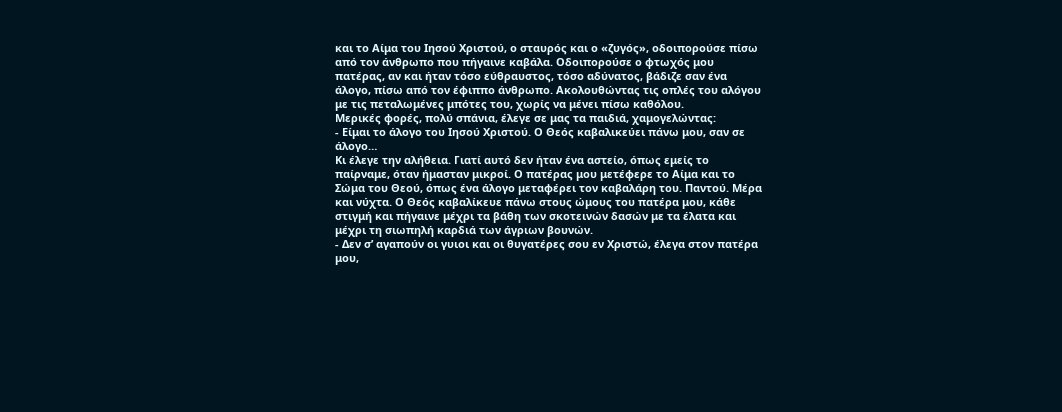και το Αίμα του Ιησού Χριστού, ο σταυρός και ο «ζυγός», οδοιπορούσε πίσω από τον άνθρωπο που πήγαινε καβάλα. Οδοιπορούσε ο φτωχός μου πατέρας, αν και ήταν τόσο εύθραυστος, τόσο αδύνατος, βάδιζε σαν ένα άλογο, πίσω από τον έφιππο άνθρωπο. Ακολουθώντας τις οπλές του αλόγου με τις πεταλωμένες μπότες του, χωρίς να μένει πίσω καθόλου.
Μερικές φορές, πολύ σπάνια, έλεγε σε μας τα παιδιά, χαμογελώντας:
- Είμαι το άλογο του Ιησού Χριστού. Ο Θεός καβαλικεύει πάνω μου, σαν σε άλογο…
Κι έλεγε την αλήθεια. Γιατί αυτό δεν ήταν ένα αστείο, όπως εμείς το παίρναμε, όταν ήμασταν μικροί. Ο πατέρας μου μετέφερε το Αίμα και το Σώμα του Θεού, όπως ένα άλογο μεταφέρει τον καβαλάρη του. Παντού. Μέρα και νύχτα. Ο Θεός καβαλίκευε πάνω στους ώμους του πατέρα μου, κάθε στιγμή και πήγαινε μέχρι τα βάθη των σκοτεινών δασών με τα έλατα και μέχρι τη σιωπηλή καρδιά των άγριων βουνών.
- Δεν σ’ αγαπούν οι γυιοι και οι θυγατέρες σου εν Χριστώ, έλεγα στον πατέρα μου,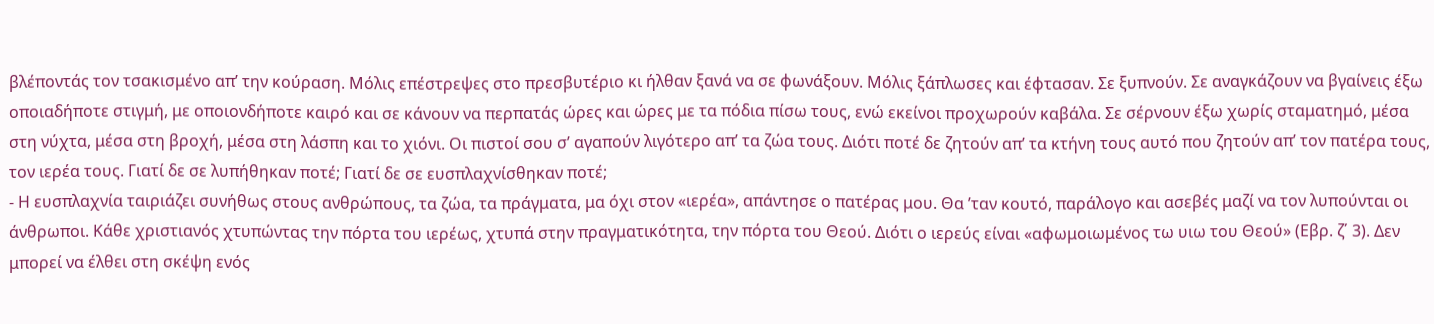βλέποντάς τον τσακισμένο απ’ την κούραση. Μόλις επέστρεψες στο πρεσβυτέριο κι ήλθαν ξανά να σε φωνάξουν. Μόλις ξάπλωσες και έφτασαν. Σε ξυπνούν. Σε αναγκάζουν να βγαίνεις έξω οποιαδήποτε στιγμή, με οποιονδήποτε καιρό και σε κάνουν να περπατάς ώρες και ώρες με τα πόδια πίσω τους, ενώ εκείνοι προχωρούν καβάλα. Σε σέρνουν έξω χωρίς σταματημό, μέσα στη νύχτα, μέσα στη βροχή, μέσα στη λάσπη και το χιόνι. Οι πιστοί σου σ’ αγαπούν λιγότερο απ’ τα ζώα τους. Διότι ποτέ δε ζητούν απ’ τα κτήνη τους αυτό που ζητούν απ’ τον πατέρα τους, τον ιερέα τους. Γιατί δε σε λυπήθηκαν ποτέ; Γιατί δε σε ευσπλαχνίσθηκαν ποτέ;
- Η ευσπλαχνία ταιριάζει συνήθως στους ανθρώπους, τα ζώα, τα πράγματα, μα όχι στον «ιερέα», απάντησε ο πατέρας μου. Θα ’ταν κουτό, παράλογο και ασεβές μαζί να τον λυπούνται οι άνθρωποι. Κάθε χριστιανός χτυπώντας την πόρτα του ιερέως, χτυπά στην πραγματικότητα, την πόρτα του Θεού. Διότι ο ιερεύς είναι «αφωμοιωμένος τω υιω του Θεού» (Εβρ. ζ΄ 3). Δεν μπορεί να έλθει στη σκέψη ενός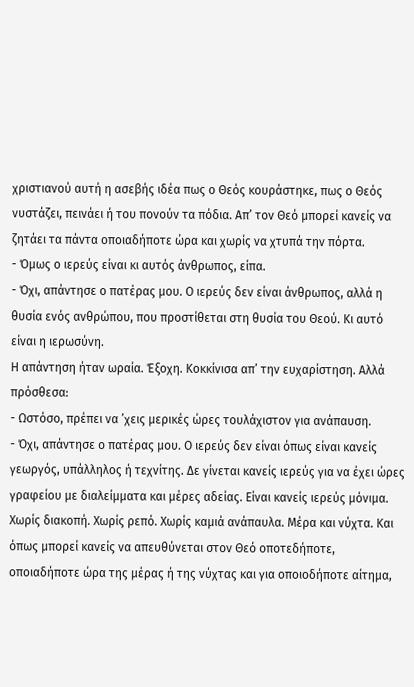χριστιανού αυτή η ασεβής ιδέα πως ο Θεός κουράστηκε, πως ο Θεός νυστάζει, πεινάει ή του πονούν τα πόδια. Απ’ τον Θεό μπορεί κανείς να ζητάει τα πάντα οποιαδήποτε ώρα και χωρίς να χτυπά την πόρτα.
- Όμως ο ιερεύς είναι κι αυτός άνθρωπος, είπα.
- Όχι, απάντησε ο πατέρας μου. Ο ιερεύς δεν είναι άνθρωπος, αλλά η θυσία ενός ανθρώπου, που προστίθεται στη θυσία του Θεού. Κι αυτό είναι η ιερωσύνη.
Η απάντηση ήταν ωραία. Έξοχη. Κοκκίνισα απ’ την ευχαρίστηση. Αλλά πρόσθεσα:
- Ωστόσο, πρέπει να ’χεις μερικές ώρες τουλάχιστον για ανάπαυση.
- Όχι, απάντησε ο πατέρας μου. Ο ιερεύς δεν είναι όπως είναι κανείς γεωργός, υπάλληλος ή τεχνίτης. Δε γίνεται κανείς ιερεύς για να έχει ώρες γραφείου με διαλείμματα και μέρες αδείας. Είναι κανείς ιερεύς μόνιμα. Χωρίς διακοπή. Χωρίς ρεπό. Χωρίς καμιά ανάπαυλα. Μέρα και νύχτα. Και όπως μπορεί κανείς να απευθύνεται στον Θεό οποτεδήποτε, οποιαδήποτε ώρα της μέρας ή της νύχτας και για οποιοδήποτε αίτημα,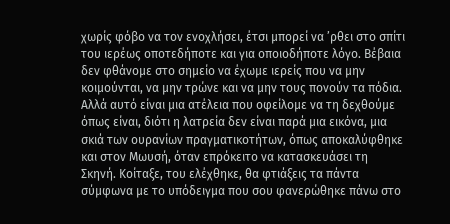χωρίς φόβο να τον ενοχλήσει, έτσι μπορεί να ’ρθει στο σπίτι του ιερέως οποτεδήποτε και για οποιοδήποτε λόγο. Βέβαια δεν φθάνομε στο σημείο να έχωμε ιερείς που να μην κοιμούνται, να μην τρώνε και να μην τους πονούν τα πόδια. Αλλά αυτό είναι μια ατέλεια που οφείλομε να τη δεχθούμε όπως είναι, διότι η λατρεία δεν είναι παρά μια εικόνα, μια σκιά των ουρανίων πραγματικοτήτων, όπως αποκαλύφθηκε και στον Μωυσή, όταν επρόκειτο να κατασκευάσει τη Σκηνή. Κοίταξε, του ελέχθηκε, θα φτιάξεις τα πάντα σύμφωνα με το υπόδειγμα που σου φανερώθηκε πάνω στο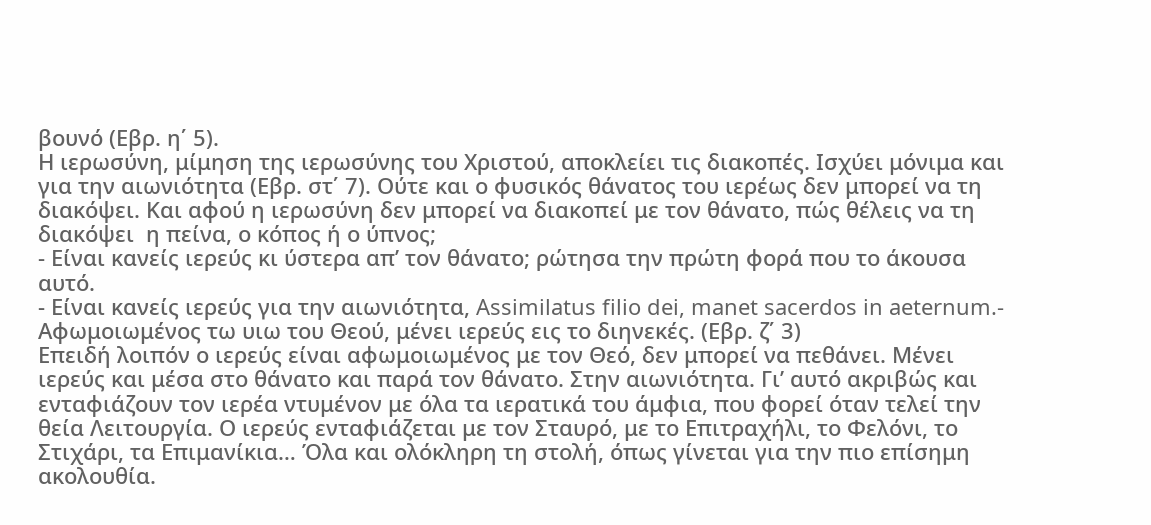βουνό (Εβρ. η΄ 5).
Η ιερωσύνη, μίμηση της ιερωσύνης του Χριστού, αποκλείει τις διακοπές. Ισχύει μόνιμα και για την αιωνιότητα (Εβρ. στ΄ 7). Ούτε και ο φυσικός θάνατος του ιερέως δεν μπορεί να τη διακόψει. Και αφού η ιερωσύνη δεν μπορεί να διακοπεί με τον θάνατο, πώς θέλεις να τη διακόψει  η πείνα, ο κόπος ή ο ύπνος;
- Είναι κανείς ιερεύς κι ύστερα απ’ τον θάνατο; ρώτησα την πρώτη φορά που το άκουσα αυτό.
- Είναι κανείς ιερεύς για την αιωνιότητα, Assimilatus filio dei, manet sacerdos in aeternum.-
Αφωμοιωμένος τω υιω του Θεού, μένει ιερεύς εις το διηνεκές. (Εβρ. ζ΄ 3)
Επειδή λοιπόν ο ιερεύς είναι αφωμοιωμένος με τον Θεό, δεν μπορεί να πεθάνει. Μένει ιερεύς και μέσα στο θάνατο και παρά τον θάνατο. Στην αιωνιότητα. Γι’ αυτό ακριβώς και ενταφιάζουν τον ιερέα ντυμένον με όλα τα ιερατικά του άμφια, που φορεί όταν τελεί την θεία Λειτουργία. Ο ιερεύς ενταφιάζεται με τον Σταυρό, με το Επιτραχήλι, το Φελόνι, το Στιχάρι, τα Επιμανίκια… Όλα και ολόκληρη τη στολή, όπως γίνεται για την πιο επίσημη ακολουθία.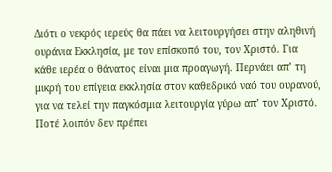Διότι ο νεκρός ιερεύς θα πάει να λειτουργήσει στην αληθινή ουράνια Εκκλησία, με τον επίσκοπό του, τον Χριστό. Για κάθε ιερέα ο θάνατος είναι μια προαγωγή. Περνάει απ’ τη μικρή του επίγεια εκκλησία στον καθεδρικό ναό του ουρανού, για να τελεί την παγκόσμια λειτουργία γύρω απ’ τον Χριστό. Ποτέ λοιπόν δεν πρέπει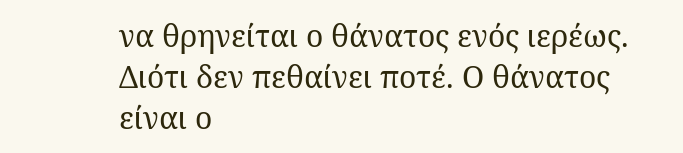να θρηνείται ο θάνατος ενός ιερέως. Διότι δεν πεθαίνει ποτέ. Ο θάνατος είναι ο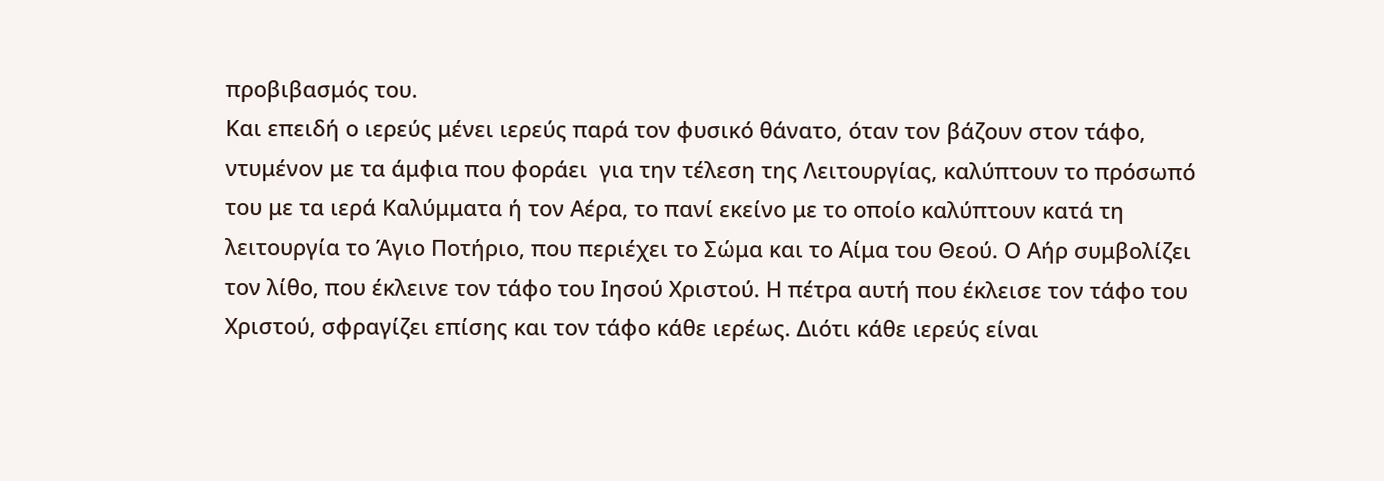προβιβασμός του.
Και επειδή ο ιερεύς μένει ιερεύς παρά τον φυσικό θάνατο, όταν τον βάζουν στον τάφο, ντυμένον με τα άμφια που φοράει  για την τέλεση της Λειτουργίας, καλύπτουν το πρόσωπό του με τα ιερά Καλύμματα ή τον Αέρα, το πανί εκείνο με το οποίο καλύπτουν κατά τη λειτουργία το Άγιο Ποτήριο, που περιέχει το Σώμα και το Αίμα του Θεού. Ο Αήρ συμβολίζει τον λίθο, που έκλεινε τον τάφο του Ιησού Χριστού. Η πέτρα αυτή που έκλεισε τον τάφο του Χριστού, σφραγίζει επίσης και τον τάφο κάθε ιερέως. Διότι κάθε ιερεύς είναι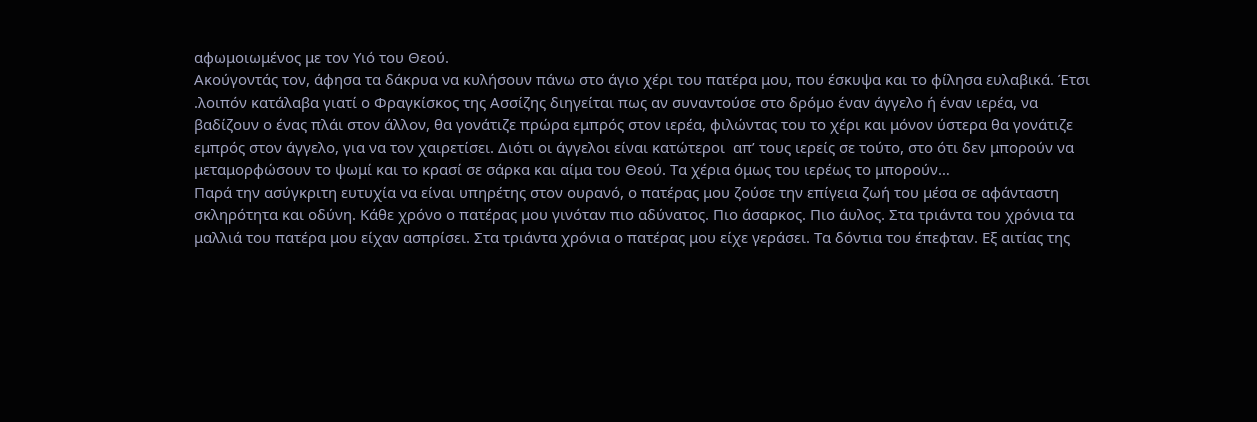αφωμοιωμένος με τον Υιό του Θεού.
Ακούγοντάς τον, άφησα τα δάκρυα να κυλήσουν πάνω στο άγιο χέρι του πατέρα μου, που έσκυψα και το φίλησα ευλαβικά. Έτσι .λοιπόν κατάλαβα γιατί ο Φραγκίσκος της Ασσίζης διηγείται πως αν συναντούσε στο δρόμο έναν άγγελο ή έναν ιερέα, να βαδίζουν ο ένας πλάι στον άλλον, θα γονάτιζε πρώρα εμπρός στον ιερέα, φιλώντας του το χέρι και μόνον ύστερα θα γονάτιζε εμπρός στον άγγελο, για να τον χαιρετίσει. Διότι οι άγγελοι είναι κατώτεροι  απ’ τους ιερείς σε τούτο, στο ότι δεν μπορούν να μεταμορφώσουν το ψωμί και το κρασί σε σάρκα και αίμα του Θεού. Τα χέρια όμως του ιερέως το μπορούν…
Παρά την ασύγκριτη ευτυχία να είναι υπηρέτης στον ουρανό, ο πατέρας μου ζούσε την επίγεια ζωή του μέσα σε αφάνταστη σκληρότητα και οδύνη. Κάθε χρόνο ο πατέρας μου γινόταν πιο αδύνατος. Πιο άσαρκος. Πιο άυλος. Στα τριάντα του χρόνια τα μαλλιά του πατέρα μου είχαν ασπρίσει. Στα τριάντα χρόνια ο πατέρας μου είχε γεράσει. Τα δόντια του έπεφταν. Εξ αιτίας της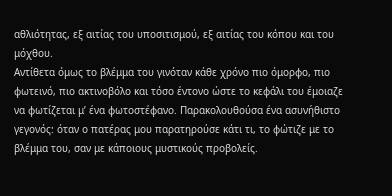αθλιότητας, εξ αιτίας του υποσιτισμού, εξ αιτίας του κόπου και του μόχθου.
Αντίθετα όμως το βλέμμα του γινόταν κάθε χρόνο πιο όμορφο, πιο φωτεινό, πιο ακτινοβόλο και τόσο έντονο ώστε το κεφάλι του έμοιαζε να φωτίζεται μ’ ένα φωτοστέφανο. Παρακολουθούσα ένα ασυνήθιστο γεγονός: όταν ο πατέρας μου παρατηρούσε κάτι τι, το φώτιζε με το βλέμμα του, σαν με κάποιους μυστικούς προβολείς.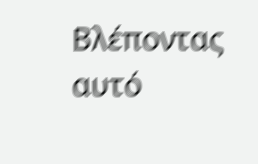Βλέποντας αυτό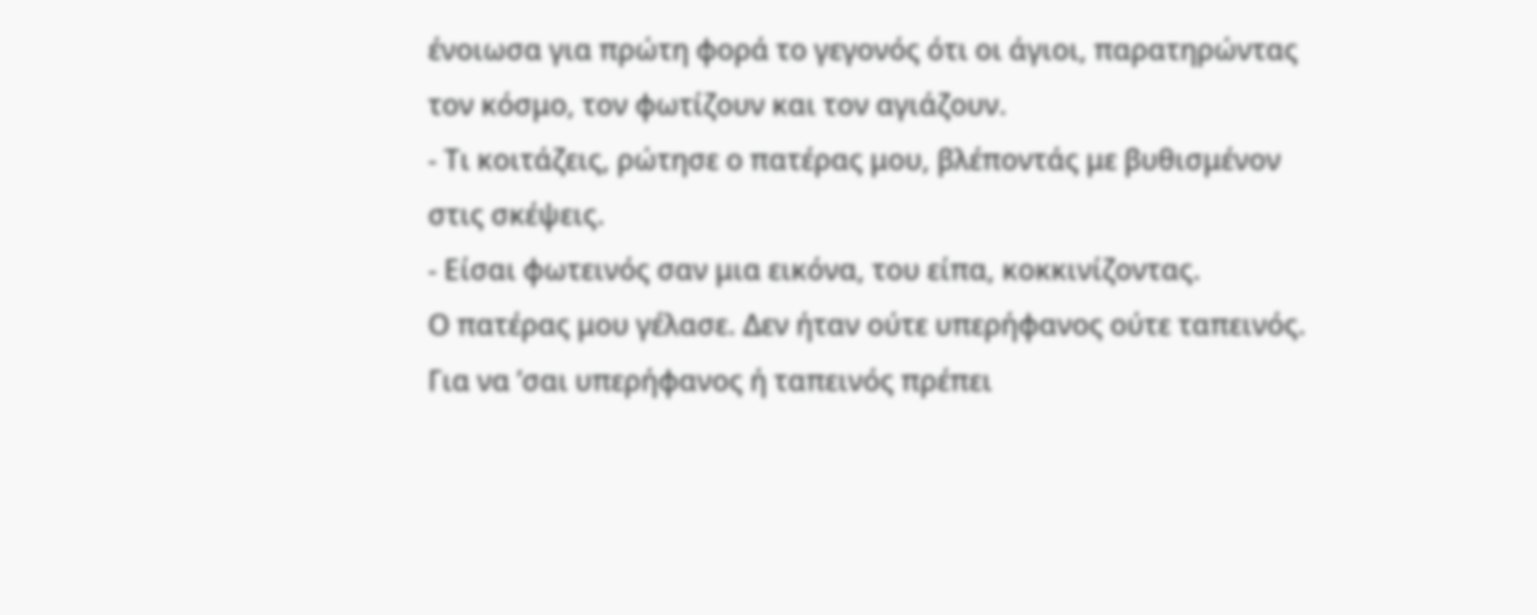ένοιωσα για πρώτη φορά το γεγονός ότι οι άγιοι, παρατηρώντας τον κόσμο, τον φωτίζουν και τον αγιάζουν.
- Τι κοιτάζεις, ρώτησε ο πατέρας μου, βλέποντάς με βυθισμένον στις σκέψεις.
- Είσαι φωτεινός σαν μια εικόνα, του είπα, κοκκινίζοντας.
Ο πατέρας μου γέλασε. Δεν ήταν ούτε υπερήφανος ούτε ταπεινός. Για να ’σαι υπερήφανος ή ταπεινός πρέπει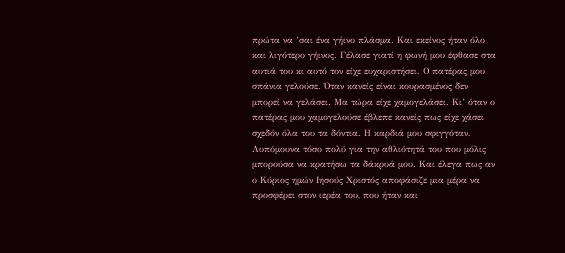πρώτα να ’σαι ένα γήινο πλάσμα. Και εκείνος ήταν όλο και λιγότερο γήινος. Γέλασε γιατί η φωνή μου έφθασε στα αυτιά του κι αυτό τον είχε ευχαριστήσει. Ο πατέρας μου σπάνια γελούσε. Όταν κανείς είναι κουρασμένος δεν μπορεί να γελάσει. Μα τώρα είχε χαμογελάσει. Κι’ όταν ο πατέρας μου χαμογελούσε έβλεπε κανείς πως είχε χάσει σχεδόν όλα του τα δόντια. Η καρδιά μου σφιγγόταν. Λυπόμουνα τόσο πολύ για την αθλιότητά του που μόλις μπορούσα να κρατήσω τα δάκρυά μου. Και έλεγα πως αν ο Κύριος ημών Ιησούς Χριστός αποφάσιζε μια μέρα να προσφέρει στον ιερέα του, που ήταν και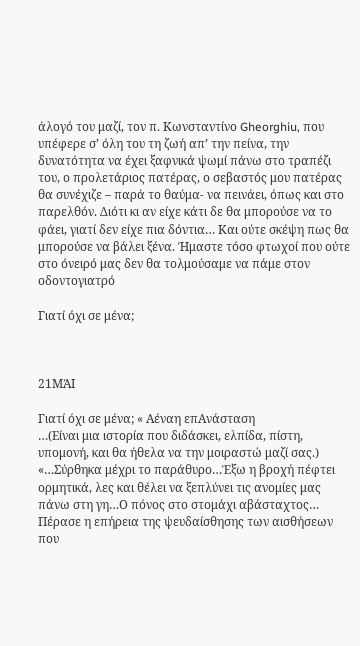άλογό του μαζί, τον π. Κωνσταντίνο Gheorghiu, που υπέφερε σ’ όλη του τη ζωή απ’ την πείνα, την δυνατότητα να έχει ξαφνικά ψωμί πάνω στο τραπέζι του, ο προλετάριος πατέρας, ο σεβαστός μου πατέρας θα συνέχιζε – παρά το θαύμα- να πεινάει, όπως και στο παρελθόν. Διότι κι αν είχε κάτι δε θα μπορούσε να το φάει, γιατί δεν είχε πια δόντια… Και ούτε σκέψη πως θα μπορούσε να βάλει ξένα. Ήμαστε τόσο φτωχοί που ούτε στο όνειρό μας δεν θα τολμούσαμε να πάμε στον οδοντογιατρό

Γιατί όχι σε μένα;



21ΜΆΙ

Γιατί όχι σε μένα; « Αέναη επΑνάσταση
…(Είναι μια ιστορία που διδάσκει, ελπίδα, πίστη, υπομονή, και θα ήθελα να την μοιραστώ μαζί σας.)
«…Σύρθηκα μέχρι το παράθυρο…Έξω η βροχή πέφτει ορμητικά, λες και θέλει να ξεπλύνει τις ανομίες μας πάνω στη γη…Ο πόνος στο στομάχι αβάσταχτος… Πέρασε η επήρεια της ψευδαίσθησης των αισθήσεων που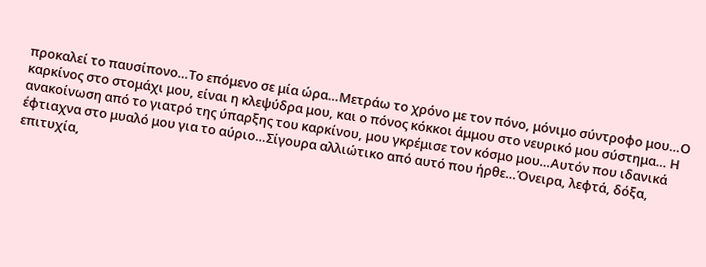προκαλεί το παυσίπονο…Το επόμενο σε μία ώρα…Μετράω το χρόνο με τον πόνο, μόνιμο σύντροφο μου…Ο καρκίνος στο στομάχι μου, είναι η κλεψύδρα μου, και ο πόνος κόκκοι άμμου στο νευρικό μου σύστημα… Η ανακοίνωση από το γιατρό της ύπαρξης του καρκίνου, μου γκρέμισε τον κόσμο μου…Αυτόν που ιδανικά έφτιαχνα στο μυαλό μου για το αύριο…Σίγουρα αλλιώτικο από αυτό που ήρθε…Όνειρα, λεφτά, δόξα, επιτυχία,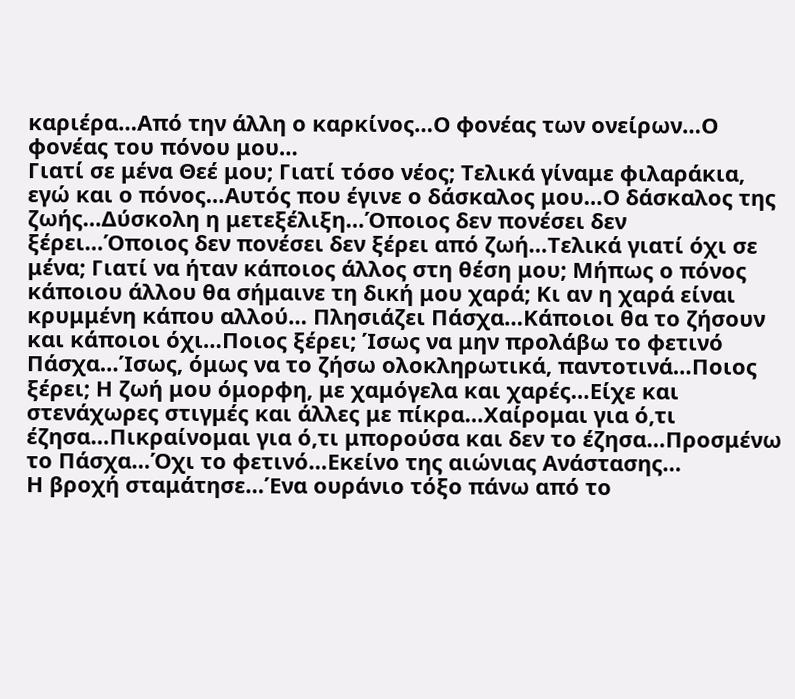καριέρα…Από την άλλη ο καρκίνος…Ο φονέας των ονείρων…Ο φονέας του πόνου μου…
Γιατί σε μένα Θεέ μου; Γιατί τόσο νέος; Τελικά γίναμε φιλαράκια, εγώ και ο πόνος…Αυτός που έγινε ο δάσκαλος μου…Ο δάσκαλος της ζωής…Δύσκολη η μετεξέλιξη…Όποιος δεν πονέσει δεν ξέρει…Όποιος δεν πονέσει δεν ξέρει από ζωή…Τελικά γιατί όχι σε μένα; Γιατί να ήταν κάποιος άλλος στη θέση μου; Μήπως ο πόνος κάποιου άλλου θα σήμαινε τη δική μου χαρά; Κι αν η χαρά είναι κρυμμένη κάπου αλλού… Πλησιάζει Πάσχα…Κάποιοι θα το ζήσουν και κάποιοι όχι…Ποιος ξέρει; Ίσως να μην προλάβω το φετινό Πάσχα…Ίσως, όμως να το ζήσω ολοκληρωτικά, παντοτινά…Ποιος ξέρει; Η ζωή μου όμορφη, με χαμόγελα και χαρές…Είχε και στενάχωρες στιγμές και άλλες με πίκρα…Χαίρομαι για ό,τι έζησα…Πικραίνομαι για ό,τι μπορούσα και δεν το έζησα…Προσμένω το Πάσχα…Όχι το φετινό…Εκείνο της αιώνιας Ανάστασης…
Η βροχή σταμάτησε…Ένα ουράνιο τόξο πάνω από το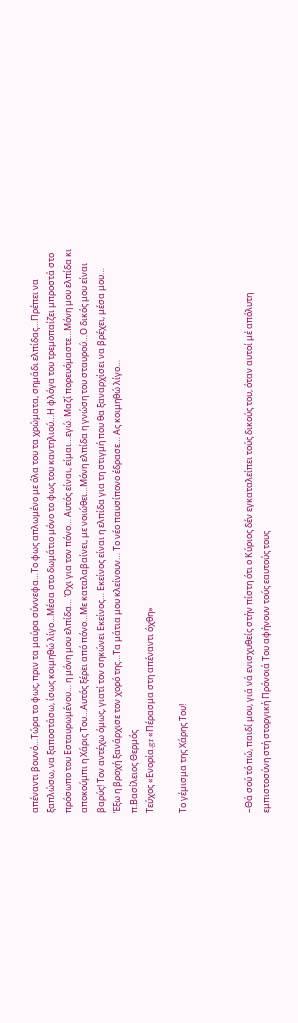απέναντι βουνό…Τώρα το φως, πριν τα μαύρα σύννεφα…Το φως απλωμένο με όλα του τα χρώματα, σημάδι ελπίδας…Πρέπει να ξαπλώσω, να ξαποστάσω, ίσως κοιμηθώ λίγο…Μέσα στο δωμάτιο μόνο το φως του καντηλιού…Η φλόγα του τρεμοπαίζει μπροστά στο πρόσωπο του Εσταυρωμένου… η μόνη μου ελπίδα… Όχι για τον πόνο… Αυτός είναι, είμαι…εγώ. Μαζί πορευόμαστε…Μόνη μου ελπίδα κι αποκούμπι η Χάρις Του…Αυτός ξέρει από πόνο…Με καταλαβαίνει, με νοιώθει…Μόνη ελπίδα η γνώση του σταυρού…Ο δικός μου είναι βαρύς! Τον αντέχω όμως, γιατί τον σηκώνει Εκείνος… Εκείνος είναι η ελπίδα για τη στιγμή που θα ξαναρχίσει να βρέχει, μέσα μου…
Έξω η βροχή ξανάρχισε τον χορό της…Τα μάτια μου κλείνουν… Το νέο παυσίπονο έδρασε… Ας κοιμηθώ λίγο…
π.Βασίλειος Θερμός
Τεύχος «Ενορία.gr «Πέρασμα στη απέναντι όχθη»

Το γέμισμα της Χάρης Του!



–Θά σού τό πώ, παιδί μου, γιά νά ενισχυθείς στήν πίστη ότι ο Κύριος δέν εγκαταλείπει τούς δικούς του, όταν αυτοί μέ απόλυτη εμπιστοσύνη στή στοργική Πρόνοιά Του αφήνουν τούς εαυτούς τους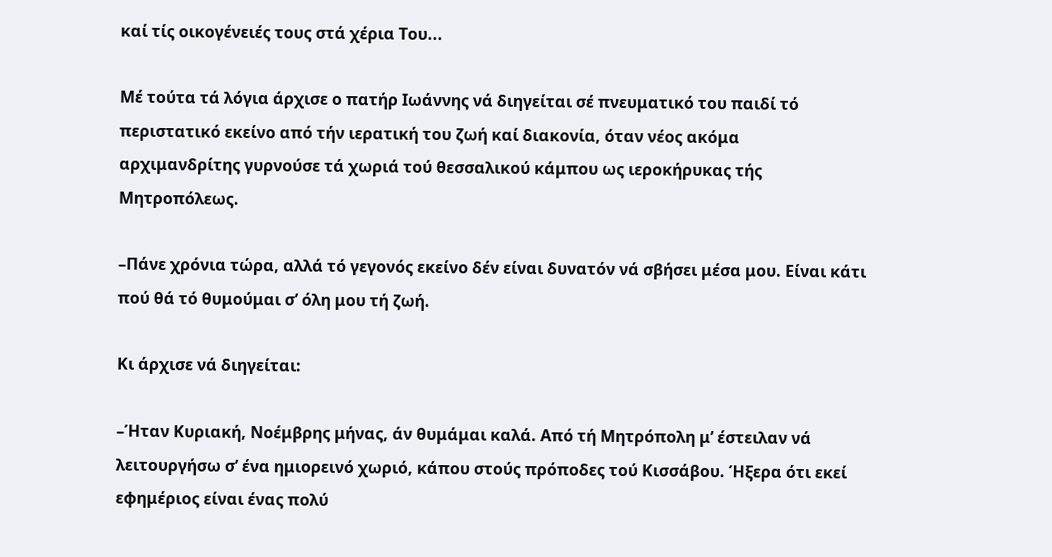καί τίς οικογένειές τους στά χέρια Του...

Μέ τούτα τά λόγια άρχισε ο πατήρ Ιωάννης νά διηγείται σέ πνευματικό του παιδί τό περιστατικό εκείνο από τήν ιερατική του ζωή καί διακονία, όταν νέος ακόμα
αρχιμανδρίτης γυρνούσε τά χωριά τού θεσσαλικού κάμπου ως ιεροκήρυκας τής Μητροπόλεως.

–Πάνε χρόνια τώρα, αλλά τό γεγονός εκείνο δέν είναι δυνατόν νά σβήσει μέσα μου. Είναι κάτι πού θά τό θυμούμαι σ’ όλη μου τή ζωή.

Κι άρχισε νά διηγείται:

–Ήταν Κυριακή, Νοέμβρης μήνας, άν θυμάμαι καλά. Από τή Μητρόπολη μ’ έστειλαν νά λειτουργήσω σ’ ένα ημιορεινό χωριό, κάπου στούς πρόποδες τού Κισσάβου. Ήξερα ότι εκεί εφημέριος είναι ένας πολύ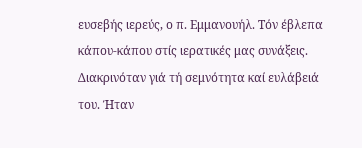ευσεβής ιερεύς, ο π. Εμμανουήλ. Τόν έβλεπα κάπου-κάπου στίς ιερατικές μας συνάξεις. Διακρινόταν γιά τή σεμνότητα καί ευλάβειά του. Ήταν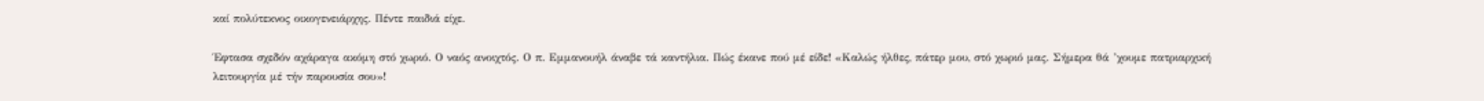καί πολύτεκνος οικογενειάρχης. Πέντε παιδιά είχε.

Έφτασα σχεδόν αχάραγα ακόμη στό χωριό. Ο ναός ανοιχτός. Ο π. Εμμανουήλ άναβε τά καντήλια. Πώς έκανε πού μέ είδε! «Καλώς ήλθες, πάτερ μου, στό χωριό μας. Σήμερα θά ’χουμε πατριαρχική λειτουργία μέ τήν παρουσία σου»!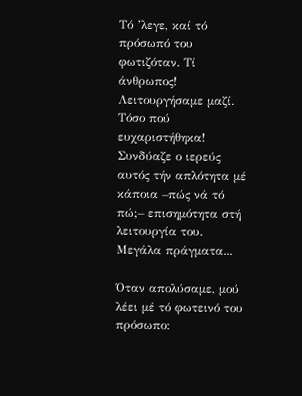Τό ’λεγε, καί τό πρόσωπό του φωτιζόταν. Τί άνθρωπος! Λειτουργήσαμε μαζί. Τόσο πού ευχαριστήθηκα! Συνδύαζε ο ιερεύς αυτός τήν απλότητα μέ κάποια –πώς νά τό πώ;– επισημότητα στή λειτουργία του. Μεγάλα πράγματα...

Όταν απολύσαμε, μού λέει μέ τό φωτεινό του πρόσωπο: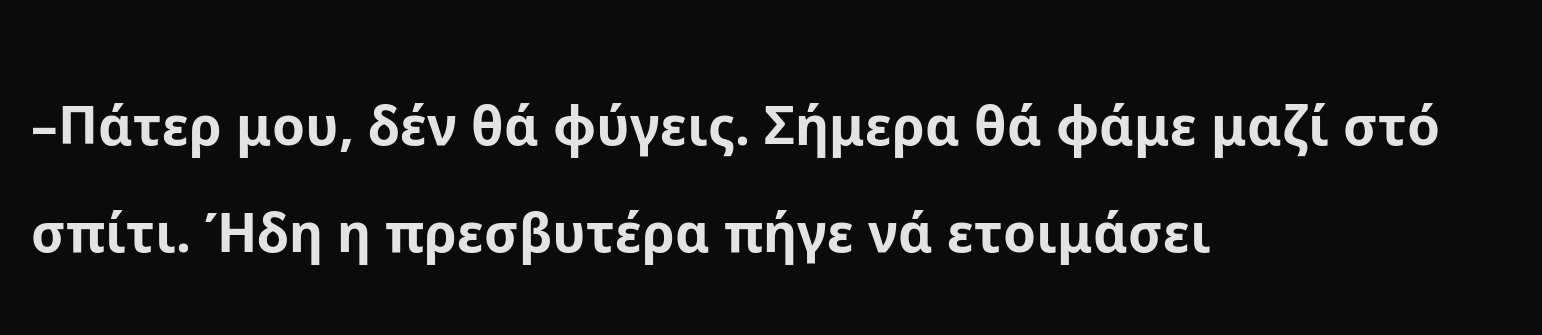–Πάτερ μου, δέν θά φύγεις. Σήμερα θά φάμε μαζί στό σπίτι. Ήδη η πρεσβυτέρα πήγε νά ετοιμάσει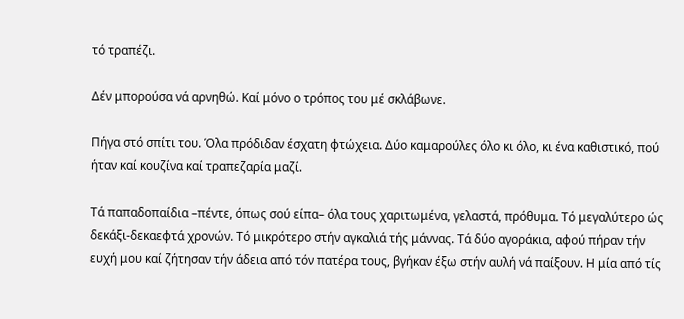τό τραπέζι.

Δέν μπορούσα νά αρνηθώ. Καί μόνο ο τρόπος του μέ σκλάβωνε.

Πήγα στό σπίτι του. Όλα πρόδιδαν έσχατη φτώχεια. Δύο καμαρούλες όλο κι όλο, κι ένα καθιστικό, πού ήταν καί κουζίνα καί τραπεζαρία μαζί.

Τά παπαδοπαίδια –πέντε, όπως σού είπα– όλα τους χαριτωμένα, γελαστά, πρόθυμα. Τό μεγαλύτερο ώς δεκάξι-δεκαεφτά χρονών. Τό μικρότερο στήν αγκαλιά τής μάννας. Τά δύο αγοράκια, αφού πήραν τήν ευχή μου καί ζήτησαν τήν άδεια από τόν πατέρα τους, βγήκαν έξω στήν αυλή νά παίξουν. Η μία από τίς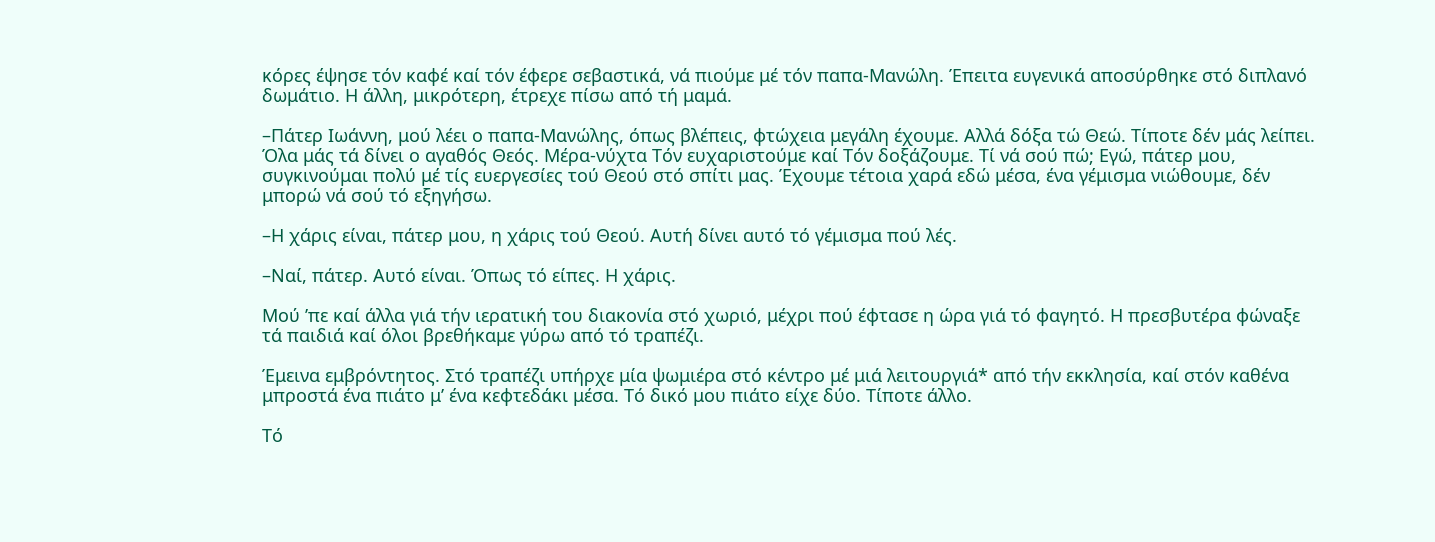κόρες έψησε τόν καφέ καί τόν έφερε σεβαστικά, νά πιούμε μέ τόν παπα-Μανώλη. Έπειτα ευγενικά αποσύρθηκε στό διπλανό δωμάτιο. Η άλλη, μικρότερη, έτρεχε πίσω από τή μαμά.

–Πάτερ Ιωάννη, μού λέει ο παπα-Μανώλης, όπως βλέπεις, φτώχεια μεγάλη έχουμε. Αλλά δόξα τώ Θεώ. Τίποτε δέν μάς λείπει. Όλα μάς τά δίνει ο αγαθός Θεός. Μέρα-νύχτα Τόν ευχαριστούμε καί Τόν δοξάζουμε. Τί νά σού πώ; Εγώ, πάτερ μου, συγκινούμαι πολύ μέ τίς ευεργεσίες τού Θεού στό σπίτι μας. Έχουμε τέτοια χαρά εδώ μέσα, ένα γέμισμα νιώθουμε, δέν μπορώ νά σού τό εξηγήσω.

–Η χάρις είναι, πάτερ μου, η χάρις τού Θεού. Αυτή δίνει αυτό τό γέμισμα πού λές.

–Ναί, πάτερ. Αυτό είναι. Όπως τό είπες. Η χάρις.

Μού ’πε καί άλλα γιά τήν ιερατική του διακονία στό χωριό, μέχρι πού έφτασε η ώρα γιά τό φαγητό. Η πρεσβυτέρα φώναξε τά παιδιά καί όλοι βρεθήκαμε γύρω από τό τραπέζι.

Έμεινα εμβρόντητος. Στό τραπέζι υπήρχε μία ψωμιέρα στό κέντρο μέ μιά λειτουργιά* από τήν εκκλησία, καί στόν καθένα μπροστά ένα πιάτο μ’ ένα κεφτεδάκι μέσα. Τό δικό μου πιάτο είχε δύο. Τίποτε άλλο.

Τό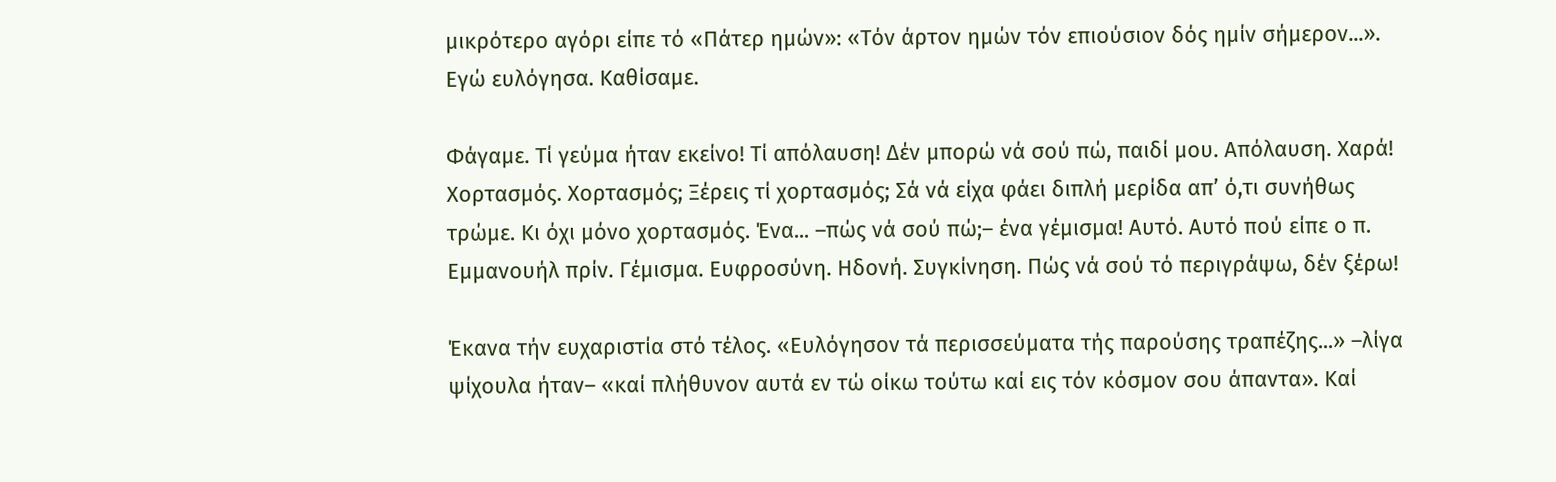μικρότερο αγόρι είπε τό «Πάτερ ημών»: «Τόν άρτον ημών τόν επιούσιον δός ημίν σήμερον...». Εγώ ευλόγησα. Καθίσαμε.

Φάγαμε. Τί γεύμα ήταν εκείνο! Τί απόλαυση! Δέν μπορώ νά σού πώ, παιδί μου. Απόλαυση. Χαρά! Χορτασμός. Χορτασμός; Ξέρεις τί χορτασμός; Σά νά είχα φάει διπλή μερίδα απ’ ό,τι συνήθως τρώμε. Κι όχι μόνο χορτασμός. Ένα... –πώς νά σού πώ;– ένα γέμισμα! Αυτό. Αυτό πού είπε ο π. Εμμανουήλ πρίν. Γέμισμα. Ευφροσύνη. Ηδονή. Συγκίνηση. Πώς νά σού τό περιγράψω, δέν ξέρω!

Έκανα τήν ευχαριστία στό τέλος. «Ευλόγησον τά περισσεύματα τής παρούσης τραπέζης...» –λίγα ψίχουλα ήταν– «καί πλήθυνον αυτά εν τώ οίκω τούτω καί εις τόν κόσμον σου άπαντα». Καί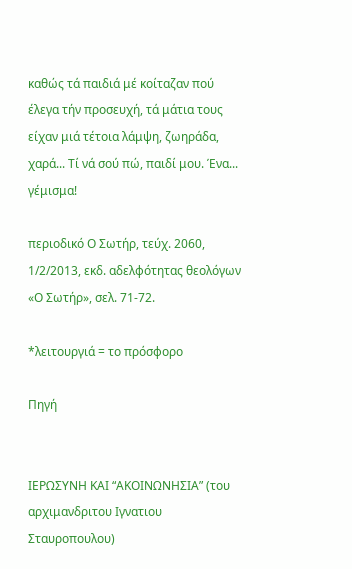καθώς τά παιδιά μέ κοίταζαν πού έλεγα τήν προσευχή, τά μάτια τους είχαν μιά τέτοια λάμψη, ζωηράδα, χαρά... Τί νά σού πώ, παιδί μου. Ένα... γέμισμα!

περιοδικό Ο Σωτήρ, τεύχ. 2060, 1/2/2013, εκδ. αδελφότητας θεολόγων «Ο Σωτήρ», σελ. 71-72.

*λειτουργιά = το πρόσφορο

Πηγή


ΙΕΡΩΣΥΝΗ ΚΑΙ “ΑΚΟΙΝΩΝΗΣΙΑ” (του αρχιμανδριτου Ιγνατιου Σταυροπουλου)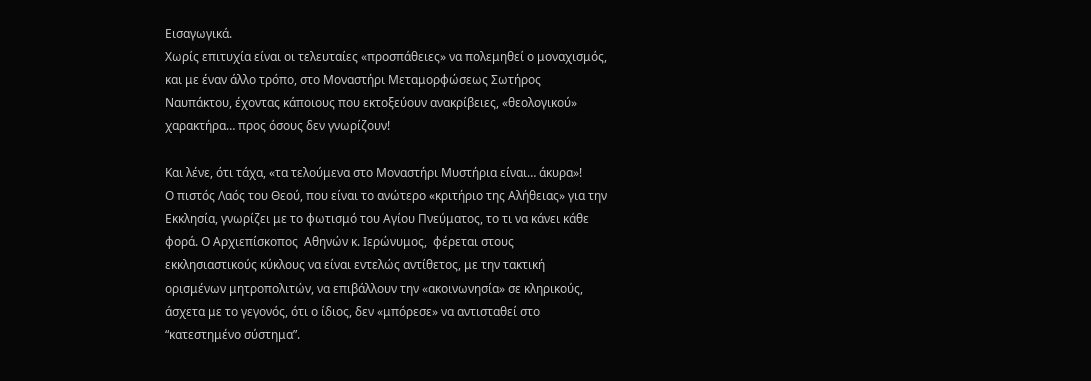Εισαγωγικά.
Χωρίς επιτυχία είναι οι τελευταίες «προσπάθειες» να πολεμηθεί ο μοναχισμός, και με έναν άλλο τρόπο, στο Μοναστήρι Μεταμορφώσεως Σωτήρος Ναυπάκτου, έχοντας κάποιους που εκτοξεύουν ανακρίβειες, «θεολογικού» χαρακτήρα… προς όσους δεν γνωρίζουν!

Και λένε, ότι τάχα, «τα τελούμενα στο Μοναστήρι Μυστήρια είναι… άκυρα»!
Ο πιστός Λαός του Θεού, που είναι το ανώτερο «κριτήριο της Αλήθειας» για την Εκκλησία, γνωρίζει με το φωτισμό του Αγίου Πνεύματος, το τι να κάνει κάθε φορά. Ο Αρχιεπίσκοπος  Αθηνών κ. Ιερώνυμος,  φέρεται στους εκκλησιαστικούς κύκλους να είναι εντελώς αντίθετος, με την τακτική ορισμένων μητροπολιτών, να επιβάλλουν την «ακοινωνησία» σε κληρικούς, άσχετα με το γεγονός, ότι ο ίδιος, δεν «μπόρεσε» να αντισταθεί στο “κατεστημένο σύστημα”.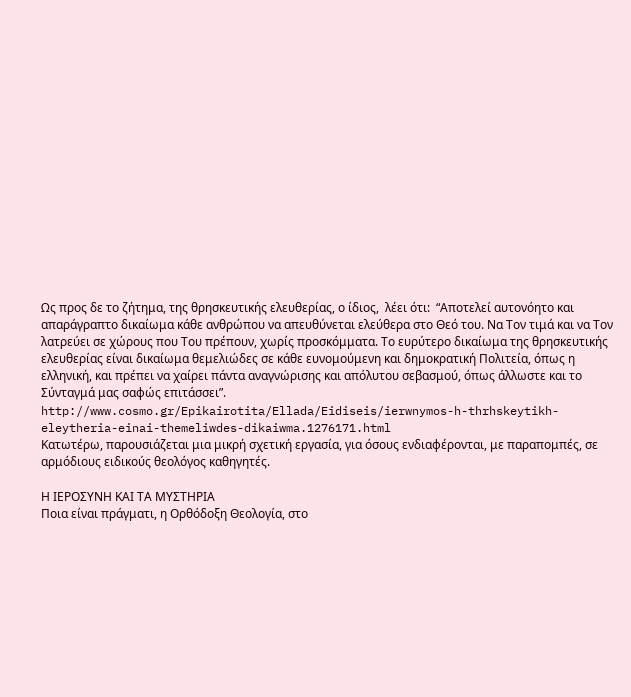Ως προς δε το ζήτημα, της θρησκευτικής ελευθερίας, ο ίδιος,  λέει ότι:  “Αποτελεί αυτονόητο και απαράγραπτο δικαίωμα κάθε ανθρώπου να απευθύνεται ελεύθερα στο Θεό του. Να Τον τιμά και να Τον λατρεύει σε χώρους που Του πρέπουν, χωρίς προσκόμματα. Το ευρύτερο δικαίωμα της θρησκευτικής ελευθερίας είναι δικαίωμα θεμελιώδες σε κάθε ευνομούμενη και δημοκρατική Πολιτεία, όπως η ελληνική, και πρέπει να χαίρει πάντα αναγνώρισης και απόλυτου σεβασμού, όπως άλλωστε και το Σύνταγμά μας σαφώς επιτάσσει”.
http://www.cosmo.gr/Epikairotita/Ellada/Eidiseis/ierwnymos-h-thrhskeytikh-eleytheria-einai-themeliwdes-dikaiwma.1276171.html
Κατωτέρω, παρουσιάζεται μια μικρή σχετική εργασία, για όσους ενδιαφέρονται, με παραπομπές, σε αρμόδιους ειδικούς θεολόγος καθηγητές.

Η ΙΕΡΟΣΥΝΗ ΚΑΙ ΤΑ ΜΥΣΤΗΡΙΑ
Ποια είναι πράγματι, η Ορθόδοξη Θεολογία, στο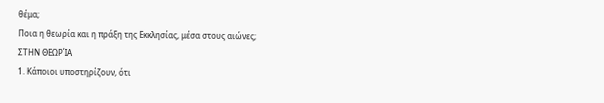θέμα;
Ποια η θεωρία και η πράξη της Εκκλησίας, μέσα στους αιώνες;
ΣΤΗΝ ΘΕΩΡΊΑ
1. Κάποιοι υποστηρίζουν, ότι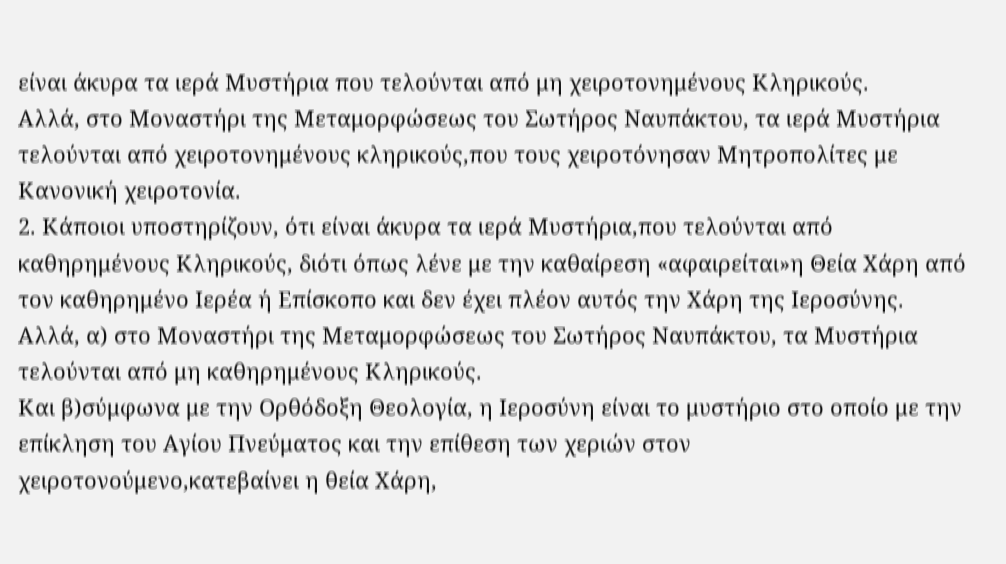είναι άκυρα τα ιερά Μυστήρια που τελούνται από μη χειροτονημένους Κληρικούς.
Αλλά, στο Μοναστήρι της Μεταμορφώσεως του Σωτήρος Ναυπάκτου, τα ιερά Μυστήρια τελούνται από χειροτονημένους κληρικούς,που τους χειροτόνησαν Μητροπολίτες με Κανονική χειροτονία.
2. Κάποιοι υποστηρίζουν, ότι είναι άκυρα τα ιερά Μυστήρια,που τελούνται από καθηρημένους Κληρικούς, διότι όπως λένε με την καθαίρεση «αφαιρείται»η Θεία Χάρη από τον καθηρημένο Ιερέα ή Επίσκοπο και δεν έχει πλέον αυτός την Χάρη της Ιεροσύνης.
Αλλά, α) στο Μοναστήρι της Μεταμορφώσεως του Σωτήρος Ναυπάκτου, τα Μυστήρια τελούνται από μη καθηρημένους Κληρικούς.
Και β)σύμφωνα με την Ορθόδοξη Θεολογία, η Ιεροσύνη είναι το μυστήριο στο οποίο με την επίκληση του Αγίου Πνεύματος και την επίθεση των χεριών στον χειροτονούμενο,κατεβαίνει η θεία Χάρη,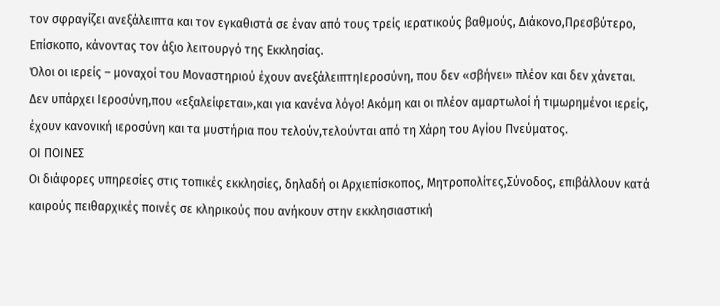τον σφραγίζει ανεξάλειπτα και τον εγκαθιστά σε έναν από τους τρείς ιερατικούς βαθμούς, Διάκονο,Πρεσβύτερο, Επίσκοπο, κάνοντας τον άξιο λειτουργό της Εκκλησίας.
Όλοι οι ιερείς – μοναχοί του Μοναστηριού έχουν ανεξάλειπτηΙεροσύνη, που δεν «σβήνει» πλέον και δεν χάνεται.
Δεν υπάρχει Ιεροσύνη,που «εξαλείφεται»,και για κανένα λόγο! Ακόμη και οι πλέον αμαρτωλοί ή τιμωρημένοι ιερείς, έχουν κανονική ιεροσύνη και τα μυστήρια που τελούν,τελούνται από τη Χάρη του Αγίου Πνεύματος.
ΟΙ ΠΟΙΝΕΣ
Οι διάφορες υπηρεσίες στις τοπικές εκκλησίες, δηλαδή οι Αρχιεπίσκοπος, Μητροπολίτες,Σύνοδος, επιβάλλουν κατά καιρούς πειθαρχικές ποινές σε κληρικούς που ανήκουν στην εκκλησιαστική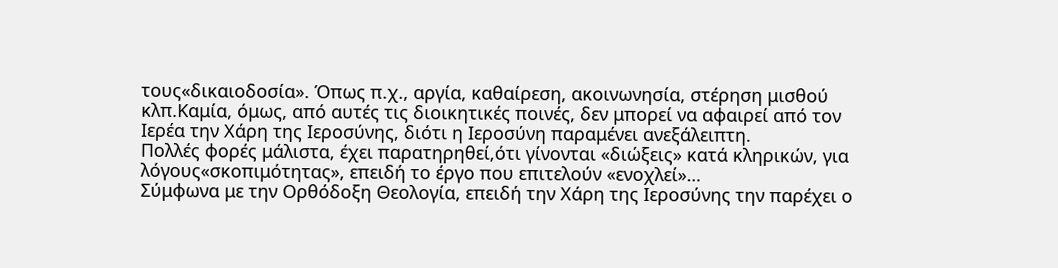τους«δικαιοδοσία». Όπως π.χ., αργία, καθαίρεση, ακοινωνησία, στέρηση μισθού κλπ.Καμία, όμως, από αυτές τις διοικητικές ποινές, δεν μπορεί να αφαιρεί από τον Ιερέα την Χάρη της Ιεροσύνης, διότι η Ιεροσύνη παραμένει ανεξάλειπτη.
Πολλές φορές μάλιστα, έχει παρατηρηθεί,ότι γίνονται «διώξεις» κατά κληρικών, για λόγους«σκοπιμότητας», επειδή το έργο που επιτελούν «ενοχλεί»…
Σύμφωνα με την Ορθόδοξη Θεολογία, επειδή την Χάρη της Ιεροσύνης την παρέχει ο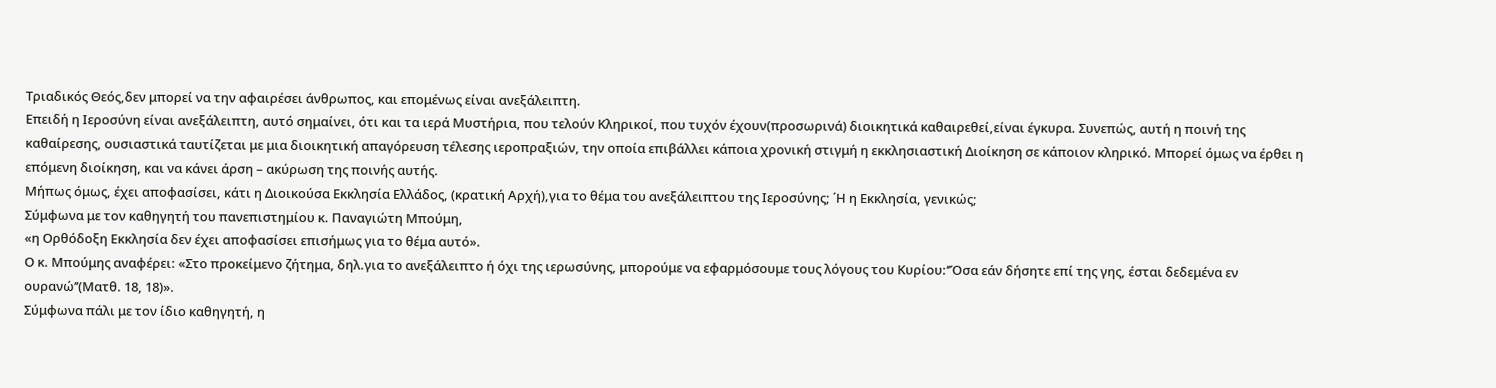Τριαδικός Θεός,δεν μπορεί να την αφαιρέσει άνθρωπος, και επομένως είναι ανεξάλειπτη.
Επειδή η Ιεροσύνη είναι ανεξάλειπτη, αυτό σημαίνει, ότι και τα ιερά Μυστήρια, που τελούν Κληρικοί, που τυχόν έχουν(προσωρινά) διοικητικά καθαιρεθεί,είναι έγκυρα. Συνεπώς, αυτή η ποινή της καθαίρεσης, ουσιαστικά ταυτίζεται με μια διοικητική απαγόρευση τέλεσης ιεροπραξιών, την οποία επιβάλλει κάποια χρονική στιγμή η εκκλησιαστική Διοίκηση σε κάποιον κληρικό. Μπορεί όμως να έρθει η επόμενη διοίκηση, και να κάνει άρση – ακύρωση της ποινής αυτής.
Μήπως όμως, έχει αποφασίσει, κάτι η Διοικούσα Εκκλησία Ελλάδος, (κρατική Αρχή),για το θέμα του ανεξάλειπτου της Ιεροσύνης; ΄Η η Εκκλησία, γενικώς;
Σύμφωνα με τον καθηγητή του πανεπιστημίου κ. Παναγιώτη Μπούμη,
«η Ορθόδοξη Εκκλησία δεν έχει αποφασίσει επισήμως για το θέμα αυτό».
Ο κ. Μπούμης αναφέρει: «Στο προκείμενο ζήτημα, δηλ.για το ανεξάλειπτο ή όχι της ιερωσύνης, μπορούμε να εφαρμόσουμε τους λόγους του Κυρίου:‘’Όσα εάν δήσητε επί της γης, έσται δεδεμένα εν ουρανώ’’(Ματθ. 18, 18)».
Σύμφωνα πάλι με τον ίδιο καθηγητή, η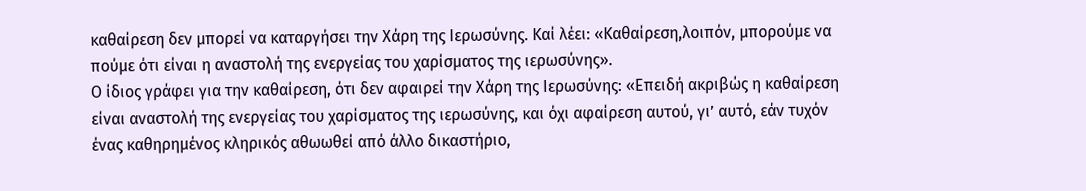καθαίρεση δεν μπορεί να καταργήσει την Χάρη της Ιερωσύνης. Καί λέει: «Καθαίρεση,λοιπόν, μπορούμε να πούμε ότι είναι η αναστολή της ενεργείας του χαρίσματος της ιερωσύνης».
Ο ίδιος γράφει για την καθαίρεση, ότι δεν αφαιρεί την Χάρη της Ιερωσύνης: «Επειδή ακριβώς η καθαίρεση είναι αναστολή της ενεργείας του χαρίσματος της ιερωσύνης, και όχι αφαίρεση αυτού, γι’ αυτό, εάν τυχόν ένας καθηρημένος κληρικός αθωωθεί από άλλο δικαστήριο,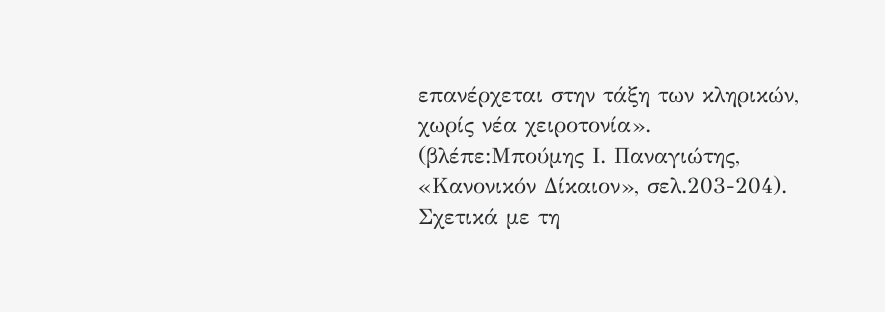επανέρχεται στην τάξη των κληρικών, χωρίς νέα χειροτονία».
(βλέπε:Μπούμης Ι. Παναγιώτης, «Κανονικόν Δίκαιον», σελ.203-204).
Σχετικά με τη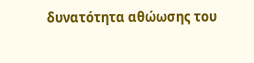δυνατότητα αθώωσης του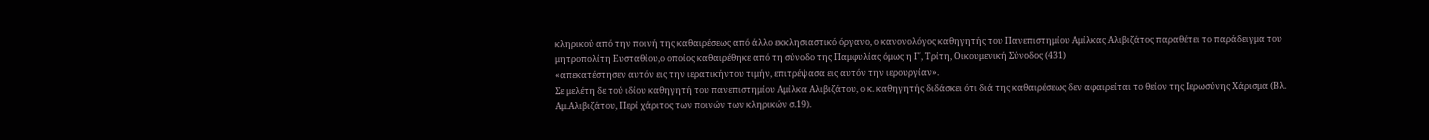κληρικού από την ποινή της καθαιρέσεως από άλλο εκκλησιαστικό όργανο, ο κανονολόγος καθηγητής του Πανεπιστημίου Αμίλκας Αλιβιζάτος παραθέτει το παράδειγμα του μητροπολίτη Ευσταθίου,ο οποίος καθαιρέθηκε από τη σύνοδο της Παμφυλίας όμως η Γ΄, Τρίτη, Οικουμενική Σύνοδος (431)
«απεκατέστησεν αυτόν εις την ιερατικήντου τιμήν, επιτρέψασα εις αυτόν την ιερουργίαν».
Σε μελέτη δε τού ιδίου καθηγητή του πανεπιστημίου Αμίλκα Αλιβιζάτου, ο κ. καθηγητής διδάσκει ότι διά της καθαιρέσεως δεν αφαιρείται το θείον της Ιερωσύνης Χάρισμα (Βλ. Αμ.Αλιβιζάτου, Περί χάριτος των ποινών των κληρικών σ.19).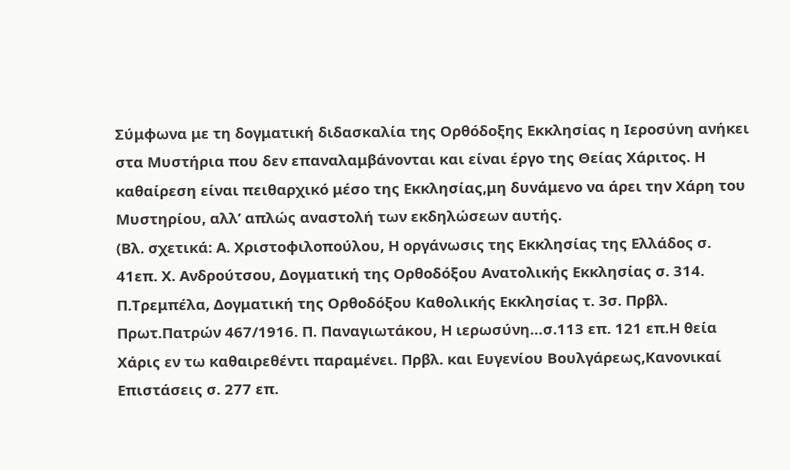Σύμφωνα με τη δογματική διδασκαλία της Ορθόδοξης Εκκλησίας η Ιεροσύνη ανήκει στα Μυστήρια που δεν επαναλαμβάνονται και είναι έργο της Θείας Χάριτος. Η καθαίρεση είναι πειθαρχικό μέσο της Εκκλησίας,μη δυνάμενο να άρει την Χάρη του Μυστηρίου, αλλ’ απλώς αναστολή των εκδηλώσεων αυτής.
(Βλ. σχετικά: Α. Χριστοφιλοπούλου, Η οργάνωσις της Εκκλησίας της Ελλάδος σ. 41επ. Χ. Ανδρούτσου, Δογματική της Ορθοδόξου Ανατολικής Εκκλησίας σ. 314. Π.Τρεμπέλα, Δογματική της Ορθοδόξου Καθολικής Εκκλησίας τ. 3σ. Πρβλ. Πρωτ.Πατρών 467/1916. Π. Παναγιωτάκου, Η ιερωσύνη…σ.113 επ. 121 επ.Η θεία Χάρις εν τω καθαιρεθέντι παραμένει. Πρβλ. και Ευγενίου Βουλγάρεως,Κανονικαί Επιστάσεις σ. 277 επ.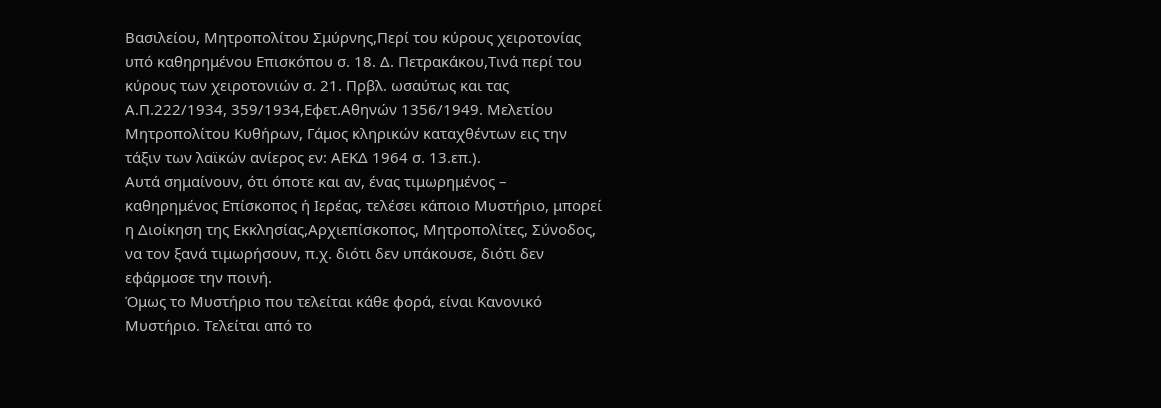Βασιλείου, Μητροπολίτου Σμύρνης,Περί του κύρους χειροτονίας υπό καθηρημένου Επισκόπου σ. 18. Δ. Πετρακάκου,Τινά περί του κύρους των χειροτονιών σ. 21. Πρβλ. ωσαύτως και τας Α.Π.222/1934, 359/1934,Εφετ.Αθηνών 1356/1949. Μελετίου Μητροπολίτου Κυθήρων, Γάμος κληρικών καταχθέντων εις την τάξιν των λαϊκών ανίερος εν: ΑΕΚΔ 1964 σ. 13.επ.).
Αυτά σημαίνουν, ότι όποτε και αν, ένας τιμωρημένος – καθηρημένος Επίσκοπος ή Ιερέας, τελέσει κάποιο Μυστήριο, μπορεί η Διοίκηση της Εκκλησίας,Αρχιεπίσκοπος, Μητροπολίτες, Σύνοδος, να τον ξανά τιμωρήσουν, π.χ. διότι δεν υπάκουσε, διότι δεν εφάρμοσε την ποινή.
Όμως το Μυστήριο που τελείται κάθε φορά, είναι Κανονικό Μυστήριο. Τελείται από το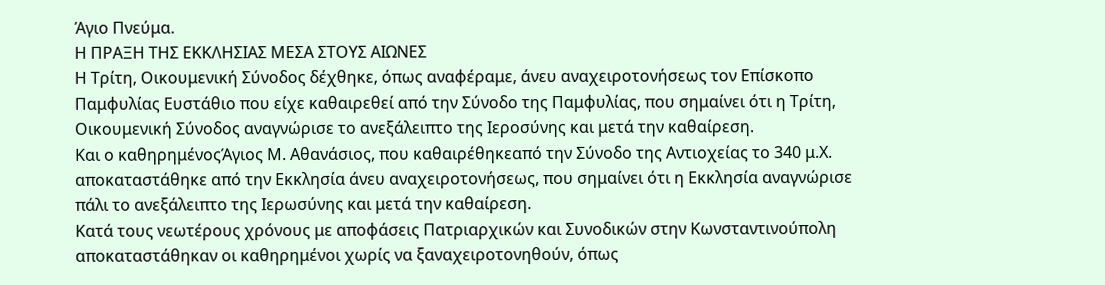Άγιο Πνεύμα.
Η ΠΡΑΞΗ ΤΗΣ ΕΚΚΛΗΣΙΑΣ ΜΕΣΑ ΣΤΟΥΣ ΑΙΩΝΕΣ
Η Τρίτη, Οικουμενική Σύνοδος δέχθηκε, όπως αναφέραμε, άνευ αναχειροτονήσεως τον Επίσκοπο Παμφυλίας Ευστάθιο που είχε καθαιρεθεί από την Σύνοδο της Παμφυλίας, που σημαίνει ότι η Τρίτη, Οικουμενική Σύνοδος αναγνώρισε το ανεξάλειπτο της Ιεροσύνης και μετά την καθαίρεση.
Και ο καθηρημένοςΆγιος Μ. Αθανάσιος, που καθαιρέθηκεαπό την Σύνοδο της Αντιοχείας το 340 μ.Χ. αποκαταστάθηκε από την Εκκλησία άνευ αναχειροτονήσεως, που σημαίνει ότι η Εκκλησία αναγνώρισε πάλι το ανεξάλειπτο της Ιερωσύνης και μετά την καθαίρεση.
Κατά τους νεωτέρους χρόνους με αποφάσεις Πατριαρχικών και Συνοδικών στην Κωνσταντινούπολη αποκαταστάθηκαν οι καθηρημένοι χωρίς να ξαναχειροτονηθούν, όπως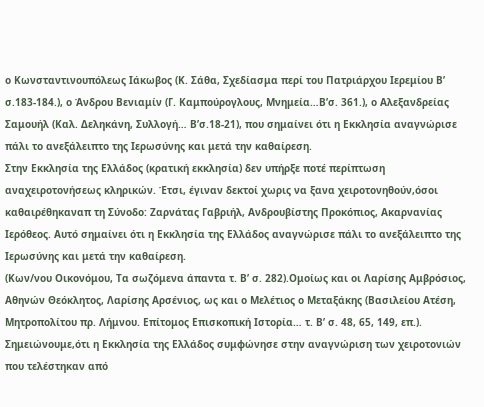ο Κωνσταντινουπόλεως Ιάκωβος (Κ. Σάθα, Σχεδίασμα περί του Πατριάρχου Ιερεμίου Β’ σ.183-184.), ο Άνδρου Βενιαμίν (Γ. Καμπούρογλους, Μνημεία…Β’σ. 361.), ο Αλεξανδρείας Σαμουήλ (Καλ. Δεληκάνη, Συλλογή… Β’σ.18-21), που σημαίνει ότι η Εκκλησία αναγνώρισε πάλι το ανεξάλειπτο της Ιερωσύνης και μετά την καθαίρεση.
Στην Εκκλησία της Ελλάδος (κρατική εκκλησία) δεν υπήρξε ποτέ περίπτωση αναχειροτονήσεως κληρικών. Έτσι, έγιναν δεκτοί χωρις να ξανα χειροτονηθούν,όσοι καθαιρέθηκαναπ τη Σύνοδο: Ζαρνάτας Γαβριήλ, Ανδρουβίστης Προκόπιος, Ακαρνανίας Ιερόθεος. Αυτό σημαίνει ότι η Εκκλησία της Ελλάδος αναγνώρισε πάλι το ανεξάλειπτο της Ιερωσύνης και μετά την καθαίρεση.
(Κων/νου Οικονόμου, Τα σωζόμενα άπαντα τ. Β’ σ. 282).Ομοίως και οι Λαρίσης Αμβρόσιος, Αθηνών Θεόκλητος, Λαρίσης Αρσένιος, ως και ο Μελέτιος ο Μεταξάκης (Βασιλείου Ατέση, Μητροπολίτου πρ. Λήμνου. Επίτομος Επισκοπική Ιστορία… τ. Β’ σ. 48, 65, 149, επ.).
Σημειώνουμε,ότι η Εκκλησία της Ελλάδος συμφώνησε στην αναγνώριση των χειροτονιών που τελέστηκαν από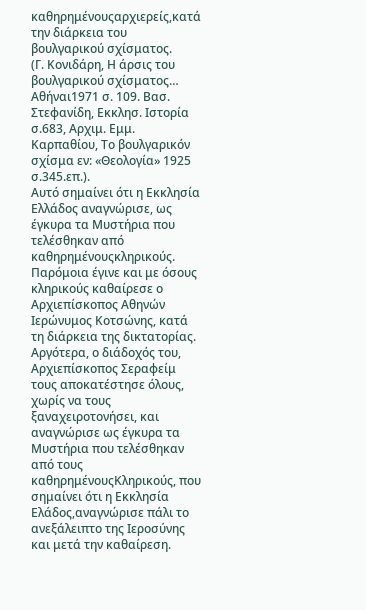καθηρημένουςαρχιερείς,κατά την διάρκεια του βουλγαρικού σχίσματος.
(Γ. Κονιδάρη, Η άρσις του βουλγαρικού σχίσματος… Αθήναι1971 σ. 109. Βασ. Στεφανίδη, Εκκλησ. Ιστορία σ.683, Αρχιμ. Εμμ. Καρπαθίου, Tο βουλγαρικόν σχίσμα εν: «Θεολογία» 1925 σ.345.επ.).
Αυτό σημαίνει ότι η Εκκλησία Ελλάδος αναγνώρισε, ως έγκυρα τα Μυστήρια που τελέσθηκαν από καθηρημένουςκληρικούς.
Παρόμοια έγινε και με όσους κληρικούς καθαίρεσε ο Αρχιεπίσκοπος Αθηνών Ιερώνυμος Κοτσώνης, κατά τη διάρκεια της δικτατορίας. Αργότερα, ο διάδοχός του, Αρχιεπίσκοπος Σεραφείμ τους αποκατέστησε όλους, χωρίς να τους ξαναχειροτονήσει, και αναγνώρισε ως έγκυρα τα Μυστήρια που τελέσθηκαν από τους καθηρημένουςΚληρικούς, που σημαίνει ότι η Εκκλησία Ελάδος,αναγνώρισε πάλι το ανεξάλειπτο της Ιεροσύνης και μετά την καθαίρεση.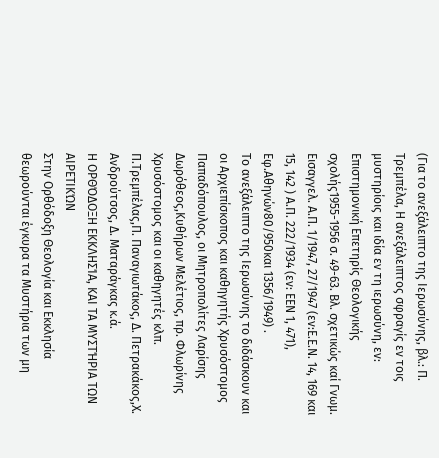(Για το ανεξάλειπτο της Ιερωσύνης, βλ.: Π. Τρεμπέλα, Η ανεξάλειπτος σφραγίς εν τοις μυστηρίοις και ιδία εν τη ιερωσύνη, εν: Επιστημονική Επετηρίς Θεολογικής σχολής1955-1956 σ. 49-63. Βλ. σχετικώς καί Γνωμ. Εισαγγελ. Α.Π. 1/1947, 27/1947 (εν:Ε.Ε.Ν. 14, 169 και 15, 142 ) Α.Π. 222/1934 (εν: ΕΕΝ 1, 471), Εφ.Αθηνών80/950και 1356/1949) .
Το ανεξάλειπτο της Ιερωσύνης το διδάσκουν και οι Αρχιεπίσκοπος και καθηγητής Χρυσόστομος Παπαδόπουλος, οι Μητροπολίτες Λαρίσης Δωρόθεος,Κυθήρων Μελέτιος, πρ. Φλωρίνης Χρυσόστομος και οι καθηγητές κλπ. Π.Τρεμπέλας,Π. Παναγιωτάκος, Δ. Πετρακάκος,Χ. Ανδρούτσος, Δ. Ματαράγκας κ.ά.
Η ΟΡΘΌΔΟΞΗ ΕΚΚΛΗΣΊΑ, ΚΑΙ ΤΑ ΜΥΣΤΉΡΙΑ ΤΩΝ ΑΙΡΕΤΙΚΏΝ
Στην Ορθόδοξη Θεολογία και Εκκλησία θεωρούνται έγκυρα τα Μυστήρια των μη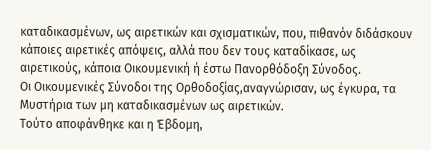καταδικασμένων, ως αιρετικών και σχισματικών, που, πιθανόν διδάσκουν κάποιες αιρετικές απόψεις, αλλά που δεν τους καταδίκασε, ως αιρετικούς, κάποια Οικουμενική ή έστω Πανορθόδοξη Σύνοδος.
Οι Οικουμενικές Σύνοδοι της Ορθοδοξίας,αναγνώρισαν, ως έγκυρα, τα Μυστήρια των μη καταδικασμένων ως αιρετικών.
Τούτο αποφάνθηκε και η Έβδομη,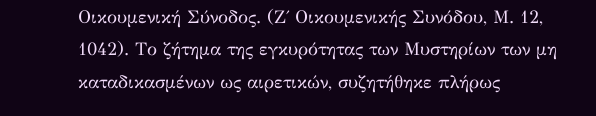Οικουμενική Σύνοδος. (Ζ΄ Οικουμενικής Συνόδου, Μ. 12, 1042). Το ζήτημα της εγκυρότητας των Μυστηρίων των μη καταδικασμένων ως αιρετικών, συζητήθηκε πλήρως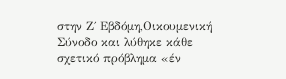στην Ζ΄ Εβδόμη,Οικουμενική Σύνοδο και λύθηκε κάθε σχετικό πρόβλημα «έν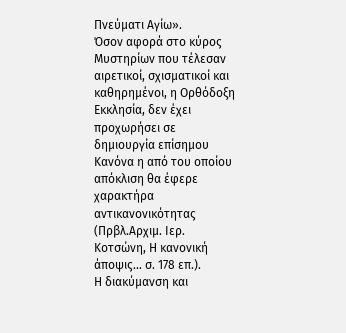Πνεύματι Αγίω».
Όσον αφορά στο κύρος Μυστηρίων που τέλεσαν αιρετικοί, σχισματικοί και καθηρημένοι, η Ορθόδοξη Εκκλησία, δεν έχει προχωρήσει σε δημιουργία επίσημου Κανόνα η από του οποίου απόκλιση θα έφερε χαρακτήρα αντικανονικότητας (Πρβλ.Αρχιμ. Ιερ. Κοτσώνη, Η κανονική άποψις… σ. 178 επ.).
Η διακύμανση και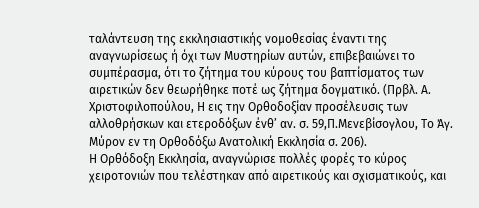ταλάντευση της εκκλησιαστικής νομοθεσίας έναντι της αναγνωρίσεως ή όχι των Μυστηρίων αυτών, επιβεβαιώνει το συμπέρασμα, ότι το ζήτημα του κύρους του βαπτίσματος των αιρετικών δεν θεωρήθηκε ποτέ ως ζήτημα δογματικό. (Πρβλ. Α. Χριστοφιλοπούλου, Η εις την Ορθοδοξίαν προσέλευσις των αλλοθρήσκων και ετεροδόξων ένθ’ αν. σ. 59,Π.Μενεβίσογλου, Το Άγ. Μύρον εν τη Ορθοδόξω Ανατολική Eκκλησία σ. 206).
Η Ορθόδοξη Εκκλησία, αναγνώρισε πολλές φορές το κύρος χειροτονιών που τελέστηκαν από αιρετικούς και σχισματικούς, και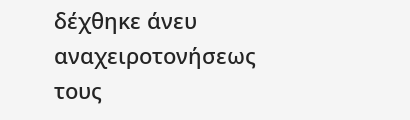δέχθηκε άνευ αναχειροτονήσεως τους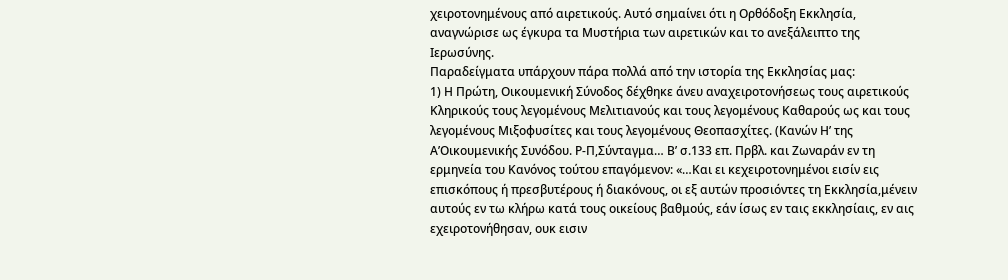χειροτονημένους από αιρετικούς. Αυτό σημαίνει ότι η Ορθόδοξη Εκκλησία, αναγνώρισε ως έγκυρα τα Μυστήρια των αιρετικών και το ανεξάλειπτο της Ιερωσύνης.
Παραδείγματα υπάρχουν πάρα πολλά από την ιστορία της Εκκλησίας μας:
1) Η Πρώτη, Οικουμενική Σύνοδος δέχθηκε άνευ αναχειροτονήσεως τους αιρετικούς Κληρικούς τους λεγομένους Μελιτιανούς και τους λεγομένους Καθαρούς ως και τους λεγομένους Μιξοφυσίτες και τους λεγομένους Θεοπασχίτες. (Κανών Η’ της Α’Οικουμενικής Συνόδου. Ρ-Π,Σύνταγμα… Β’ σ.133 επ. Πρβλ. και Ζωναράν εν τη ερμηνεία του Κανόνος τούτου επαγόμενον: «…Και ει κεχειροτονημένοι εισίν εις επισκόπους ή πρεσβυτέρους ή διακόνους, οι εξ αυτών προσιόντες τη Εκκλησία,μένειν αυτούς εν τω κλήρω κατά τους οικείους βαθμούς, εάν ίσως εν ταις εκκλησίαις, εν αις εχειροτονήθησαν, ουκ εισιν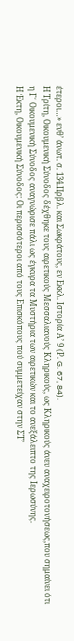έτεροι…» ενθ’ άνωτ. σ. 134.Πρβλ. και Σωκράτους, εν Εκκλ. Ιστορία Α’ 9 (Ρ. G. 67, 84).
Η Τρίτη, Οικουμενική Σύνοδος δέχθηκε τους αιρετικούς Μεσσαλιανούς Κληρικούς, ως Κληρικούς άνευ αναχειροτονήσεως,που σημαίνει ότι η Γ΄ Οικουμενική Σύνοδος αναγνώρισε πάλι ως έγκυρα τα Μυστήρια των αιρετικών και το ανεξάλειπτο της Ιερωσύνης.
Η Έκτη, Οικουμενική Σύνοδος: Οι περισσότεροι από τους Επισκόπους πού συμμετείχαν στην ΣΤ’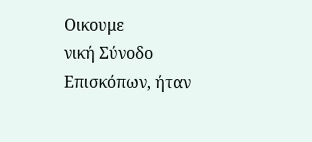Οικουμε
νική Σύνοδο Επισκόπων, ήταν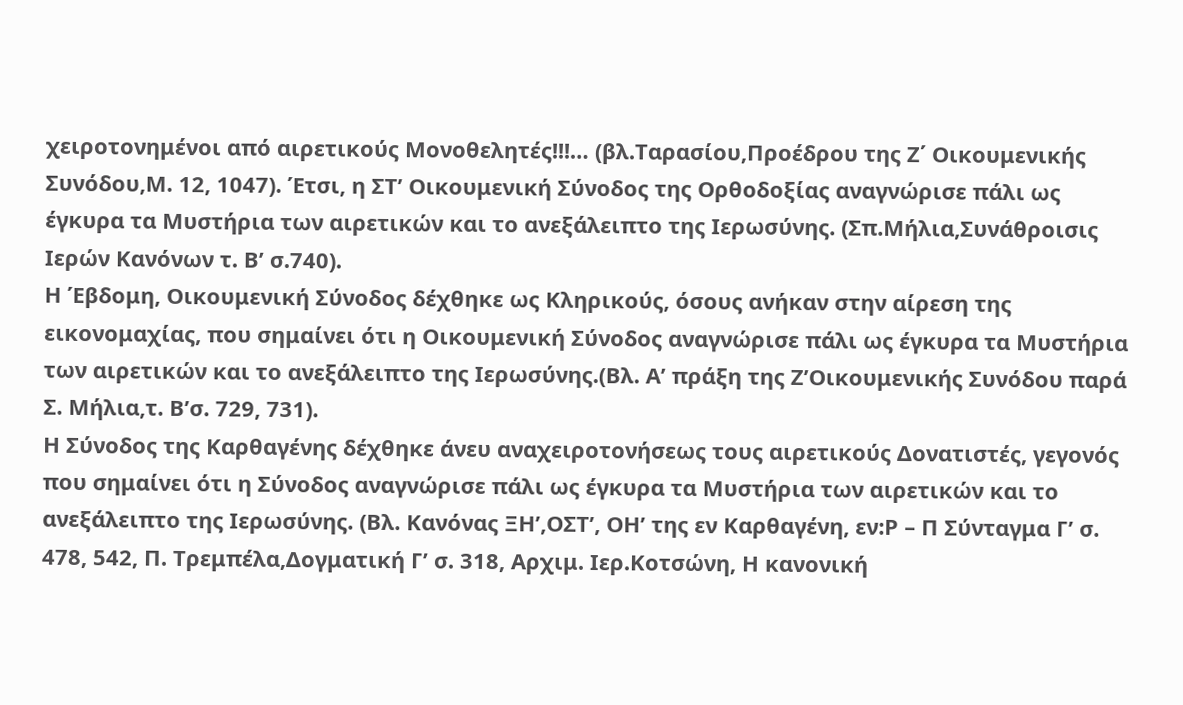χειροτονημένοι από αιρετικούς Μονοθελητές!!!… (βλ.Ταρασίου,Προέδρου της Ζ΄ Οικουμενικής Συνόδου,Μ. 12, 1047). Έτσι, η ΣΤ’ Οικουμενική Σύνοδος της Ορθοδοξίας αναγνώρισε πάλι ως έγκυρα τα Μυστήρια των αιρετικών και το ανεξάλειπτο της Ιερωσύνης. (Σπ.Μήλια,Συνάθροισις Ιερών Κανόνων τ. Β’ σ.740).
Η Έβδομη, Οικουμενική Σύνοδος δέχθηκε ως Κληρικούς, όσους ανήκαν στην αίρεση της εικονομαχίας, που σημαίνει ότι η Οικουμενική Σύνοδος αναγνώρισε πάλι ως έγκυρα τα Μυστήρια των αιρετικών και το ανεξάλειπτο της Ιερωσύνης.(Βλ. Α’ πράξη της Ζ’Οικουμενικής Συνόδου παρά Σ. Μήλια,τ. Β’σ. 729, 731).
Η Σύνοδος της Καρθαγένης δέχθηκε άνευ αναχειροτονήσεως τους αιρετικούς Δονατιστές, γεγονός που σημαίνει ότι η Σύνοδος αναγνώρισε πάλι ως έγκυρα τα Μυστήρια των αιρετικών και το ανεξάλειπτο της Ιερωσύνης. (Βλ. Κανόνας ΞΗ’,ΟΣΤ’, ΟΗ’ της εν Καρθαγένη, εν:Ρ – Π Σύνταγμα Γ’ σ. 478, 542, Π. Τρεμπέλα,Δογματική Γ’ σ. 318, Αρχιμ. Ιερ.Κοτσώνη, Η κανονική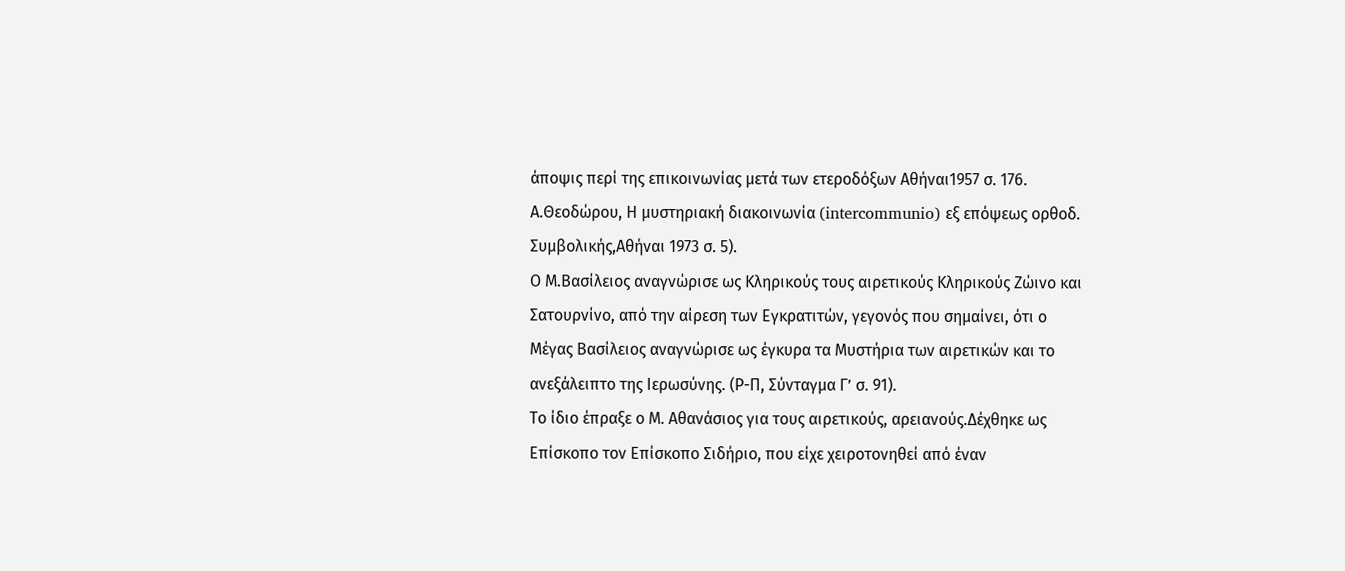άποψις περί της επικοινωνίας μετά των ετεροδόξων Αθήναι1957 σ. 176. Α.Θεοδώρου, Η μυστηριακή διακοινωνία (intercommunio) εξ επόψεως ορθοδ. Συμβολικής,Αθήναι 1973 σ. 5).
Ο Μ.Βασίλειος αναγνώρισε ως Κληρικούς τους αιρετικούς Κληρικούς Ζώινο και Σατουρνίνο, από την αίρεση των Εγκρατιτών, γεγονός που σημαίνει, ότι ο Μέγας Βασίλειος αναγνώρισε ως έγκυρα τα Μυστήρια των αιρετικών και το ανεξάλειπτο της Ιερωσύνης. (Ρ-Π, Σύνταγμα Γ’ σ. 91).
Το ίδιο έπραξε ο Μ. Αθανάσιος για τους αιρετικούς, αρειανούς.Δέχθηκε ως Επίσκοπο τον Επίσκοπο Σιδήριο, που είχε χειροτονηθεί από έναν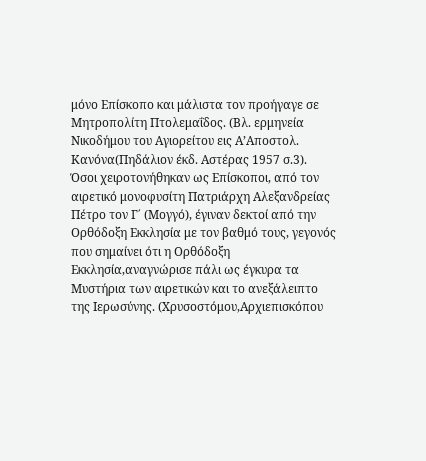μόνο Επίσκοπο και μάλιστα τον προήγαγε σε Μητροπολίτη Πτολεμαΐδος. (Βλ. ερμηνεία Νικοδήμου του Αγιορείτου εις Α’Αποστολ. Κανόνα(Πηδάλιον έκδ. Αστέρας 1957 σ.3).
Όσοι χειροτονήθηκαν ως Επίσκοποι, από τον αιρετικό μονοφυσίτη Πατριάρχη Αλεξανδρείας Πέτρο τον Γ΄ (Μογγό), έγιναν δεκτοί από την Ορθόδοξη Εκκλησία με τον βαθμό τους, γεγονός που σημαίνει ότι η Ορθόδοξη Εκκλησία,αναγνώρισε πάλι ως έγκυρα τα Μυστήρια των αιρετικών και το ανεξάλειπτο της Ιερωσύνης. (Χρυσοστόμου,Αρχιεπισκόπου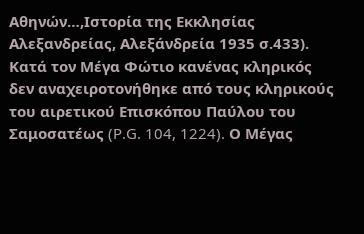Αθηνών…,Ιστορία της Εκκλησίας Αλεξανδρείας, Αλεξάνδρεία 1935 σ.433).
Κατά τον Μέγα Φώτιο κανένας κληρικός δεν αναχειροτονήθηκε από τους κληρικούς του αιρετικού Επισκόπου Παύλου του Σαμοσατέως (P.G. 104, 1224). Ο Μέγας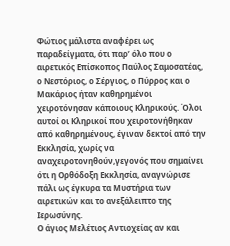Φώτιος μάλιστα αναφέρει ως παραδείγματα, ότι παρ’ όλο που ο αιρετικός Επίσκοπος Παύλος Σαμοσατέας, ο Νεστόριος, ο Σέργιος, ο Πύρρος και ο Μακάριος ήταν καθηρημένοι χειροτόνησαν κάποιους Κληρικούς. Όλοι αυτοί οι Κληρικοί που χειροτονήθηκαν από καθηρημένους, έγιναν δεκτοί από την Εκκλησία, χωρίς να αναχειροτονηθούν,γεγονός που σημαίνει ότι η Ορθόδοξη Εκκλησία, αναγνώρισε πάλι ως έγκυρα τα Μυστήρια των αιρετικών και το ανεξάλειπτο της Ιερωσύνης.
Ο άγιος Μελέτιος Αντιοχείας αν και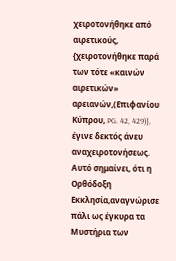χειροτονήθηκε από αιρετικούς, {χειροτονήθηκε παρά των τότε «καινών αιρετικών» αρειανών,(Επιφανίου Κύπρου, PG. 42, 429)}, έγινε δεκτός άνευ αναχειροτονήσεως. Αυτό σημαίνει, ότι η Ορθόδοξη Εκκλησία,αναγνώρισε πάλι ως έγκυρα τα Μυστήρια των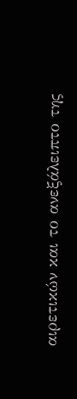αιρετικών και το ανεξάλειπτο της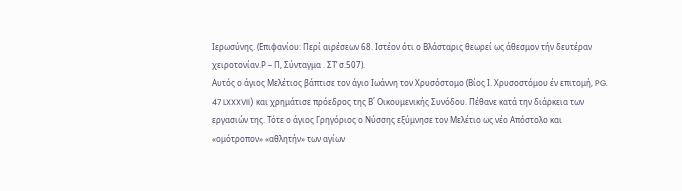Ιερωσύνης. (Επιφανίου: Περί αιρέσεων 68. Ιστέον ότι ο Βλάσταρις θεωρεί ως άθεσμον τήν δευτέραν χειροτονίαν.Ρ – Π, Σύνταγμα . ΣΤ’ σ.507).
Αυτός ο άγιος Μελέτιος βάπτισε τον άγιο Ιωάννη τον Χρυσόστομο (Βίος Ι. Χρυσοστόμου έν επιτομή, PG. 47 LXXXVII) και χρημάτισε πρόεδρος της Β΄ Οικουμενικής Συνόδου. Πέθανε κατά την διάρκεια των εργασιών της. Τότε ο άγιος Γρηγόριος ο Νύσσης εξύμνησε τον Μελέτιο ως νέο Απόστολο και «ομότροπον» «αθλητήν» των αγίων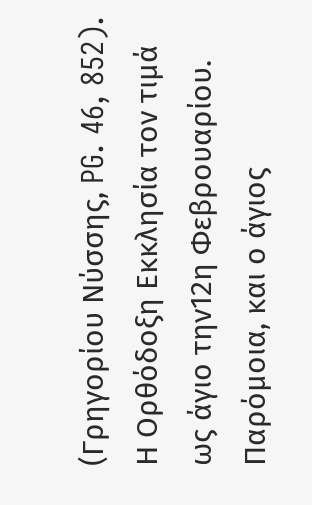(Γρηγορίου Νύσσης, PG. 46, 852). Η Ορθόδοξη Εκκλησία τον τιμά ως άγιο την12η Φεβρουαρίου.
Παρόμοια, και ο άγιος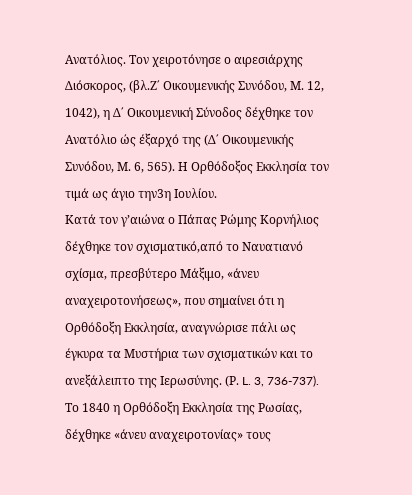Ανατόλιος. Τον χειροτόνησε ο αιρεσιάρχης Διόσκορος, (βλ.Ζ΄ Οικουμενικής Συνόδου, Μ. 12, 1042), η Δ΄ Οικουμενική Σύνοδος δέχθηκε τον Ανατόλιο ώς έξαρχό της (Δ΄ Οικουμενικής Συνόδου, Μ. 6, 565). Η Ορθόδοξος Εκκλησία τον τιμά ως άγιο την3η Ιουλίου.
Κατά τον γ’αιώνα ο Πάπας Ρώμης Κορνήλιος δέχθηκε τον σχισματικό,από το Ναυατιανό σχίσμα, πρεσβύτερο Μάξιμο, «άνευ αναχειροτονήσεως», που σημαίνει ότι η Ορθόδοξη Εκκλησία, αναγνώρισε πάλι ως έγκυρα τα Μυστήρια των σχισματικών και το ανεξάλειπτο της Ιερωσύνης. (Ρ. L. 3, 736-737).
Το 1840 η Ορθόδοξη Εκκλησία της Ρωσίας, δέχθηκε «άνευ αναχειροτονίας» τους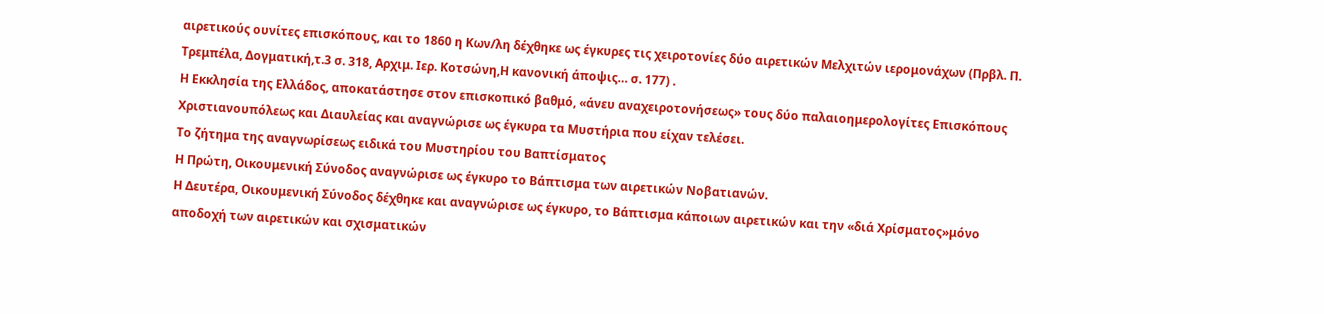αιρετικούς ουνίτες επισκόπους, και το 1860 η Κων/λη δέχθηκε ως έγκυρες τις χειροτονίες δύο αιρετικών Μελχιτών ιερομονάχων (Πρβλ. Π. Τρεμπέλα, Δογματική,τ.3 σ. 318, Αρχιμ. Ιερ. Κοτσώνη,Η κανονική άποψις… σ. 177) .
Η Εκκλησία της Ελλάδος, αποκατάστησε στον επισκοπικό βαθμό, «άνευ αναχειροτονήσεως» τους δύο παλαιοημερολογίτες Επισκόπους Χριστιανουπόλεως και Διαυλείας και αναγνώρισε ως έγκυρα τα Μυστήρια που είχαν τελέσει.
Το ζήτημα της αναγνωρίσεως ειδικά του Μυστηρίου του Βαπτίσματος
Η Πρώτη, Οικουμενική Σύνοδος αναγνώρισε ως έγκυρο το Βάπτισμα των αιρετικών Νοβατιανών.
Η Δευτέρα, Οικουμενική Σύνοδος δέχθηκε και αναγνώρισε ως έγκυρο, το Βάπτισμα κάποιων αιρετικών και την «διά Χρίσματος»μόνο αποδοχή των αιρετικών και σχισματικών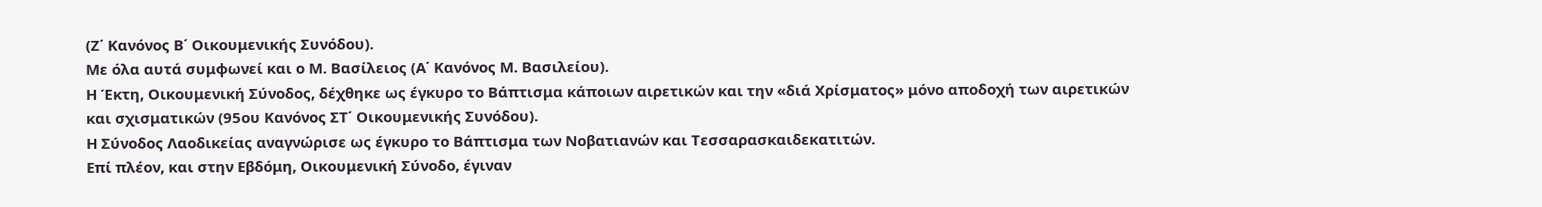(Ζ΄ Κανόνος Β΄ Οικουμενικής Συνόδου).
Με όλα αυτά συμφωνεί και ο Μ. Βασίλειος (Α΄ Κανόνος Μ. Βασιλείου).
Η Έκτη, Οικουμενική Σύνοδος, δέχθηκε ως έγκυρο το Βάπτισμα κάποιων αιρετικών και την «διά Χρίσματος» μόνο αποδοχή των αιρετικών και σχισματικών (95ου Κανόνος ΣΤ΄ Οικουμενικής Συνόδου).
Η Σύνοδος Λαοδικείας αναγνώρισε ως έγκυρο το Βάπτισμα των Νοβατιανών και Τεσσαρασκαιδεκατιτών.
Επί πλέον, και στην Εβδόμη, Οικουμενική Σύνοδο, έγιναν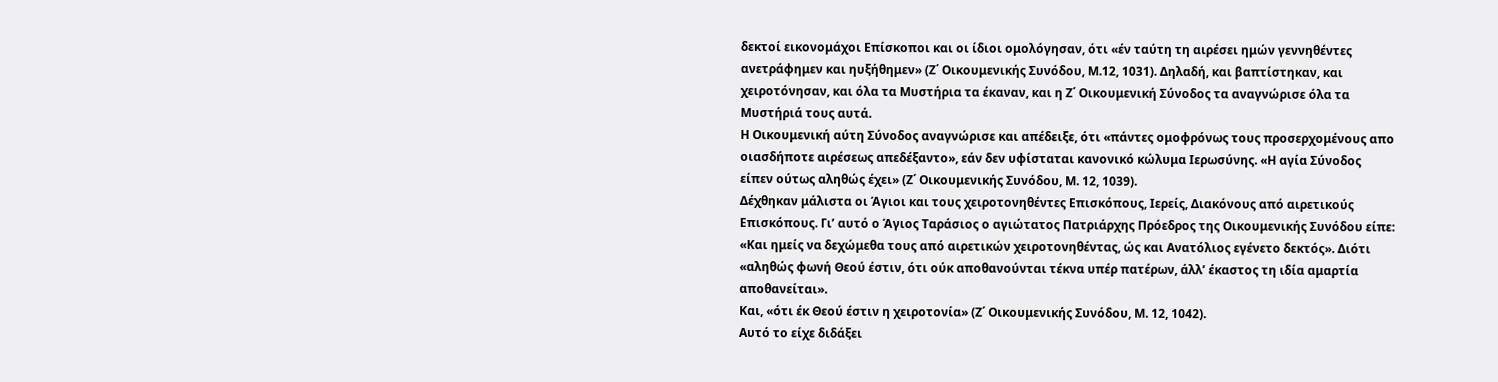δεκτοί εικονομάχοι Επίσκοποι και οι ίδιοι ομολόγησαν, ότι «έν ταύτη τη αιρέσει ημών γεννηθέντες ανετράφημεν και ηυξήθημεν» (Ζ΄ Οικουμενικής Συνόδου, Μ.12, 1031). Δηλαδή, και βαπτίστηκαν, και χειροτόνησαν, και όλα τα Μυστήρια τα έκαναν, και η Ζ΄ Οικουμενική Σύνοδος τα αναγνώρισε όλα τα Μυστήριά τους αυτά.
Η Οικουμενική αύτη Σύνοδος αναγνώρισε και απέδειξε, ότι «πάντες ομοφρόνως τους προσερχομένους απο οιασδήποτε αιρέσεως απεδέξαντο», εάν δεν υφίσταται κανονικό κώλυμα Ιερωσύνης. «Η αγία Σύνοδος είπεν ούτως αληθώς έχει» (Ζ΄ Οικουμενικής Συνόδου, Μ. 12, 1039).
Δέχθηκαν μάλιστα οι Άγιοι και τους χειροτονηθέντες Επισκόπους, Ιερείς, Διακόνους από αιρετικούς Επισκόπους. Γι’ αυτό ο Άγιος Ταράσιος ο αγιώτατος Πατριάρχης Πρόεδρος της Οικουμενικής Συνόδου είπε: «Και ημείς να δεχώμεθα τους από αιρετικών χειροτονηθέντας, ώς και Ανατόλιος εγένετο δεκτός». Διότι «αληθώς φωνή Θεού έστιν, ότι ούκ αποθανούνται τέκνα υπέρ πατέρων, άλλ’ έκαστος τη ιδία αμαρτία αποθανείται».
Και, «ότι έκ Θεού έστιν η χειροτονία» (Ζ΄ Οικουμενικής Συνόδου, Μ. 12, 1042).
Αυτό το είχε διδάξει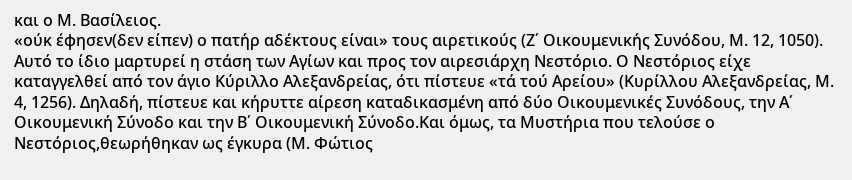και ο Μ. Βασίλειος.
«ούκ έφησεν(δεν είπεν) ο πατήρ αδέκτους είναι» τους αιρετικούς (Ζ΄ Οικουμενικής Συνόδου, Μ. 12, 1050).
Αυτό το ίδιο μαρτυρεί η στάση των Αγίων και προς τον αιρεσιάρχη Νεστόριο. Ο Νεστόριος είχε καταγγελθεί από τον άγιο Κύριλλο Αλεξανδρείας, ότι πίστευε «τά τού Αρείου» (Κυρίλλου Αλεξανδρείας, Μ. 4, 1256). Δηλαδή, πίστευε και κήρυττε αίρεση καταδικασμένη από δύο Οικουμενικές Συνόδους, την Α΄ Οικουμενική Σύνοδο και την Β΄ Οικουμενική Σύνοδο.Και όμως, τα Μυστήρια που τελούσε ο Νεστόριος,θεωρήθηκαν ως έγκυρα (Μ. Φώτιος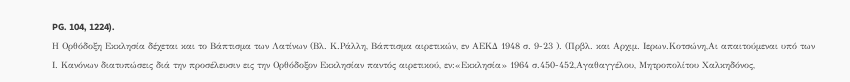PG. 104, 1224).
Η Ορθόδοξη Εκκλησία δέχεται και το Βάπτισμα των Λατίνων (Βλ. Κ.Ράλλη, Βάπτισμα αιρετικών, εν ΑΕΚΔ 1948 σ. 9-23 ). (Πρβλ. και Αρχιμ. Ιερων.Κοτσώνη,Αι απαιτούμεναι υπό των Ι. Κανόνων διατυπώσεις διά την προσέλευσιν εις την Ορθόδοξον Εκκλησίαν παντός αιρετικού, εν:«Εκκλησία» 1964 σ.450-452,Αγαθαγγέλου, Μητροπολίτου Χαλκηδόνος,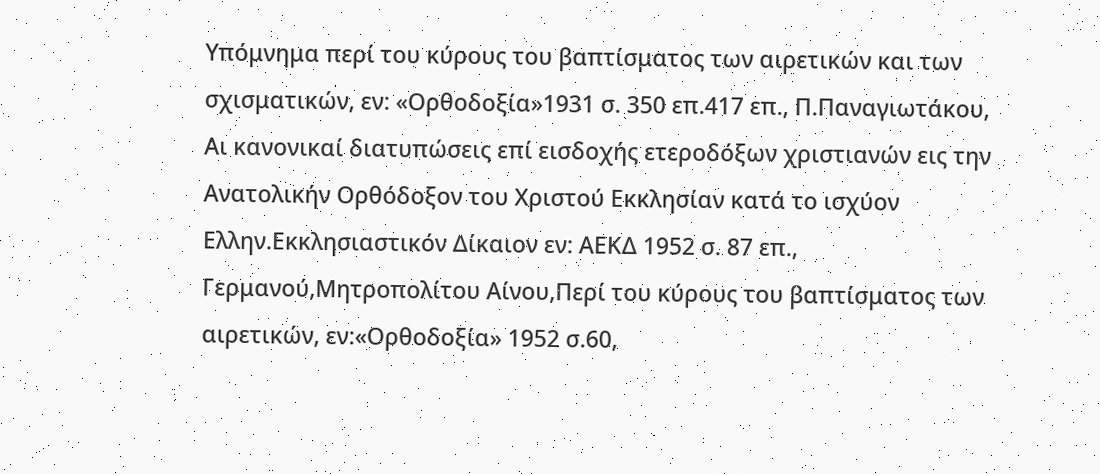Υπόμνημα περί του κύρους του βαπτίσματος των αιρετικών και των σχισματικών, εν: «Ορθοδοξία»1931 σ. 350 επ.417 επ., Π.Παναγιωτάκου, Αι κανονικαί διατυπώσεις επί εισδοχής ετεροδόξων χριστιανών εις την Ανατολικήν Ορθόδοξον του Χριστού Εκκλησίαν κατά το ισχύον Ελλην.Εκκλησιαστικόν Δίκαιον εν: ΑΕΚΔ 1952 σ. 87 επ., Γερμανού,Μητροπολίτου Αίνου,Περί του κύρους του βαπτίσματος των αιρετικών, εν:«Ορθοδοξία» 1952 σ.60,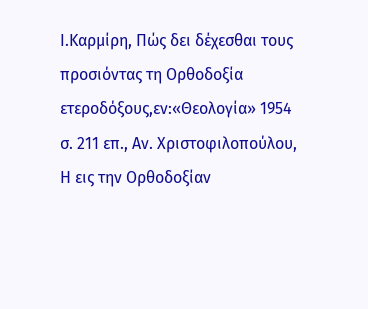Ι.Καρμίρη, Πώς δει δέχεσθαι τους προσιόντας τη Ορθοδοξία ετεροδόξους,εν:«Θεολογία» 1954 σ. 211 επ., Αν. Χριστοφιλοπούλου, Η εις την Ορθοδοξίαν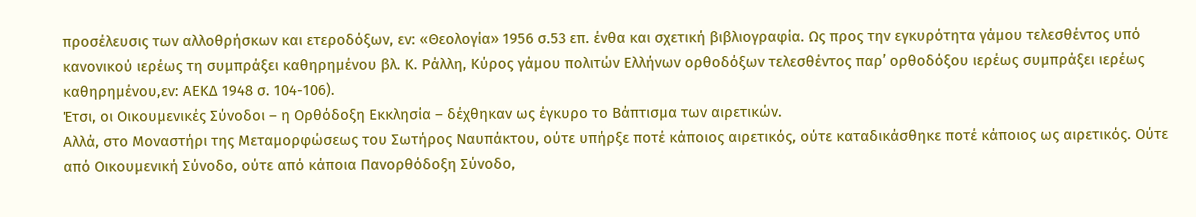προσέλευσις των αλλοθρήσκων και ετεροδόξων, εν: «Θεολογία» 1956 σ.53 επ. ένθα και σχετική βιβλιογραφία. Ως προς την εγκυρότητα γάμου τελεσθέντος υπό κανονικού ιερέως τη συμπράξει καθηρημένου βλ. Κ. Ράλλη, Κύρος γάμου πολιτών Ελλήνων ορθοδόξων τελεσθέντος παρ’ ορθοδόξου ιερέως συμπράξει ιερέως καθηρημένου,εν: ΑΕΚΔ 1948 σ. 104-106).
Έτσι, οι Οικουμενικές Σύνοδοι – η Ορθόδοξη Εκκλησία – δέχθηκαν ως έγκυρο το Βάπτισμα των αιρετικών.
Αλλά, στο Μοναστήρι της Μεταμορφώσεως του Σωτήρος Ναυπάκτου, ούτε υπήρξε ποτέ κάποιος αιρετικός, ούτε καταδικάσθηκε ποτέ κάποιος ως αιρετικός. Ούτε από Οικουμενική Σύνοδο, ούτε από κάποια Πανορθόδοξη Σύνοδο,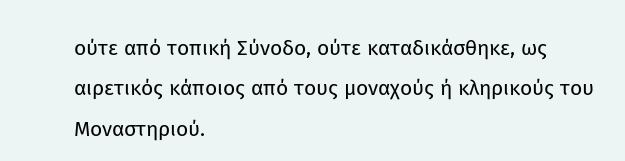ούτε από τοπική Σύνοδο, ούτε καταδικάσθηκε, ως αιρετικός κάποιος από τους μοναχούς ή κληρικούς του Μοναστηριού.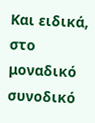Και ειδικά, στο μοναδικό συνοδικό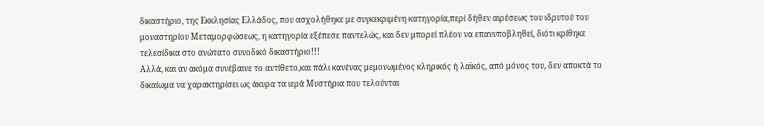δικαστήριο, της Εκκλησίας Ελλάδος, που ασχολήθηκε με συγκεκριμένη κατηγορία,περί δήθεν αιρέσεως του ιδρυτού του μοναστηρίου Μεταμορφώσεως, η κατηγορία εξέπεσε παντελώς, και δεν μπορεί πλέον να επανυποβληθεί, διότι κρίθηκε τελεσίδικα στο ανώτατο συνοδικό δικαστήριο!!!
Αλλά, και αν ακόμα συνέβαινε το αντίθετο,και πάλι κανένας μεμονωμένος κληρικός ή λαϊκός, από μόνος του, δεν αποκτά το δικαίωμα να χαρακτηρίσει ως άκυρα τα ιερά Μυστήρια που τελούνται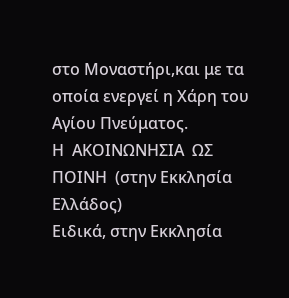στο Μοναστήρι,και με τα οποία ενεργεί η Χάρη του Αγίου Πνεύματος.
Η  ΑΚΟΙΝΩΝΗΣΙΑ  ΩΣ  ΠΟΙΝΗ  (στην Εκκλησία Ελλάδος)
Ειδικά, στην Εκκλησία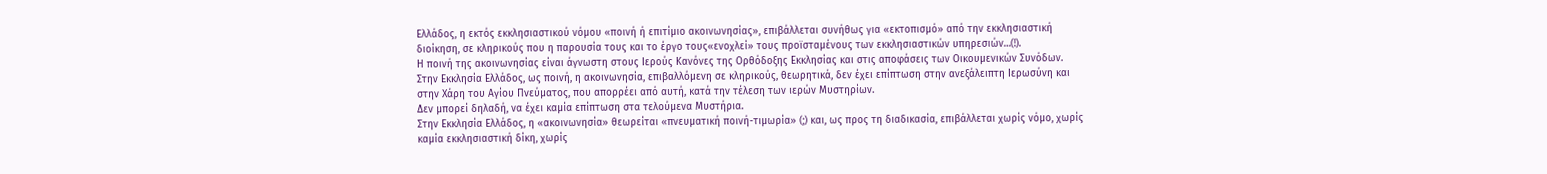Ελλάδος, η εκτός εκκλησιαστικού νόμου «ποινή ή επιτίμιο ακοινωνησίας», επιβάλλεται συνήθως για «εκτοπισμό» από την εκκλησιαστική διοίκηση, σε κληρικούς που η παρουσία τους και το έργο τους«ενοχλεί» τους προϊσταμένους των εκκλησιαστικών υπηρεσιών…(!).
Η ποινή της ακοινωνησίας είναι άγνωστη στους Ιερούς Κανόνες της Ορθόδοξης Εκκλησίας και στις αποφάσεις των Οικουμενικών Συνόδων. Στην Εκκλησία Ελλάδος, ως ποινή, η ακοινωνησία, επιβαλλόμενη σε κληρικούς, θεωρητικά, δεν έχει επίπτωση στην ανεξάλειπτη Ιερωσύνη και στην Χάρη του Αγίου Πνεύματος, που απορρέει από αυτή, κατά την τέλεση των ιερών Μυστηρίων.
Δεν μπορεί δηλαδή, να έχει καμία επίπτωση στα τελούμενα Μυστήρια.
Στην Εκκλησία Ελλάδος, η «ακοινωνησία» θεωρείται «πνευματική ποινή-τιμωρία» (;) και, ως προς τη διαδικασία, επιβάλλεται χωρίς νόμο, χωρίς καμία εκκλησιαστική δίκη, χωρίς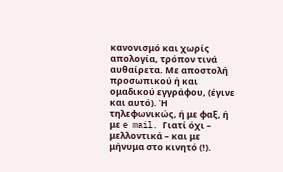κανονισμό και χωρίς απολογία, τρόπον τινά αυθαίρετα. Με αποστολή προσωπικού ή και ομαδικού εγγράφου, (έγινε και αυτό). Ή τηλεφωνικώς, ή με φαξ, ή με e mail. Γιατί όχι – μελλοντικά – και με μήνυμα στο κινητό (!).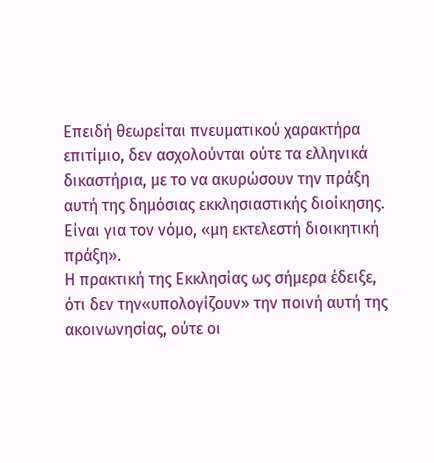Επειδή θεωρείται πνευματικού χαρακτήρα επιτίμιο, δεν ασχολούνται ούτε τα ελληνικά δικαστήρια, με το να ακυρώσουν την πράξη αυτή της δημόσιας εκκλησιαστικής διοίκησης. Είναι για τον νόμο, «μη εκτελεστή διοικητική πράξη».
Η πρακτική της Εκκλησίας ως σήμερα έδειξε, ότι δεν την«υπολογίζουν» την ποινή αυτή της ακοινωνησίας, ούτε οι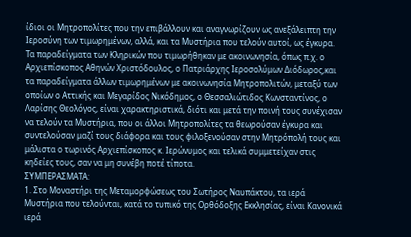ίδιοι οι Μητροπολίτες που την επιβάλλουν και αναγνωρίζουν ως ανεξάλειπτη την Ιεροσύνη των τιμωρημένων, αλλά, και τα Μυστήρια που τελούν αυτοί, ως έγκυρα.
Τα παραδείγματα των Κληρικών που τιμωρήθηκαν με ακοινωνησία, όπως π.χ. ο Αρχιεπίσκοπος Αθηνών Χριστόδουλος, ο Πατριάρχης Ιεροσολύμων Διόδωρος,και τα παραδείγματα άλλων τιμωρημένων με ακοινωνησία Μητροπολιτών, μεταξύ των οποίων ο Αττικής και Μεγαρίδος Νικόδημος, ο Θεσσαλιώτιδος Κωνσταντίνος, ο Λαρίσης Θεολόγος, είναι χαρακτηριστικά, διότι και μετά την ποινή τους συνέχισαν να τελούν τα Μυστήρια, που οι άλλοι Μητροπολίτες τα θεωρούσαν έγκυρα και συντελούσαν μαζί τους διάφορα και τους φιλοξενούσαν στην Μητρόπολή τους και μάλιστα ο τωρινός Αρχιεπίσκοπος κ. Ιερώνυμος και τελικά συμμετείχαν στις κηδείες τους, σαν να μη συνέβη ποτέ τίποτα.
ΣΥΜΠΕΡΑΣΜΑΤΑ:
1. Στο Μοναστήρι της Μεταμορφώσεως του Σωτήρος Ναυπάκτου, τα ιερά Μυστήρια που τελούνται, κατά το τυπικό της Ορθόδοξης Εκκλησίας, είναι Κανονικά ιερά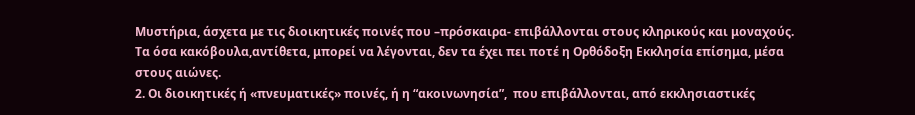Μυστήρια, άσχετα με τις διοικητικές ποινές που –πρόσκαιρα- επιβάλλονται στους κληρικούς και μοναχούς.
Τα όσα κακόβουλα,αντίθετα, μπορεί να λέγονται, δεν τα έχει πει ποτέ η Ορθόδοξη Εκκλησία επίσημα, μέσα στους αιώνες.
2. Οι διοικητικές ή «πνευματικές» ποινές, ή η “ακοινωνησία”,  που επιβάλλονται, από εκκλησιαστικές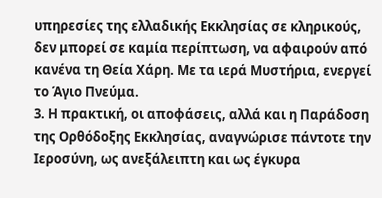υπηρεσίες της ελλαδικής Εκκλησίας σε κληρικούς, δεν μπορεί σε καμία περίπτωση, να αφαιρούν από κανένα τη Θεία Χάρη. Με τα ιερά Μυστήρια, ενεργεί το Άγιο Πνεύμα.
3. Η πρακτική, οι αποφάσεις, αλλά και η Παράδοση της Ορθόδοξης Εκκλησίας, αναγνώρισε πάντοτε την Ιεροσύνη, ως ανεξάλειπτη και ως έγκυρα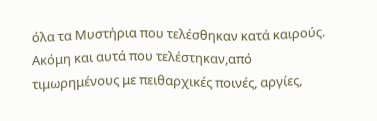όλα τα Μυστήρια που τελέσθηκαν κατά καιρούς. Ακόμη και αυτά που τελέστηκαν,από τιμωρημένους με πειθαρχικές ποινές, αργίες,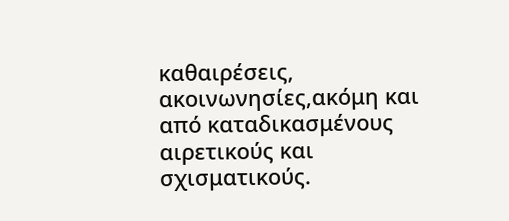καθαιρέσεις, ακοινωνησίες,ακόμη και από καταδικασμένους αιρετικούς και σχισματικούς.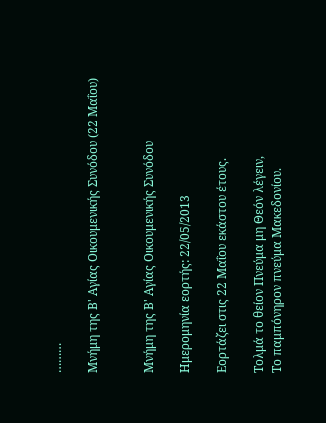………

Μνήμη της Β' Αγίας Οικουμενικής Συνόδου (22 Μαΐου)


Μνήμη της Β' Αγίας Οικουμενικής Συνόδου

Ημερομηνία εορτής: 22/05/2013

Εορτάζει στις 22 Μαΐου εκάστου έτους.

Tολμά το θείον Πνεύμα μη Θεόν λέγειν,
Tο παμπόνηρον πνεύμα Mακεδονίου.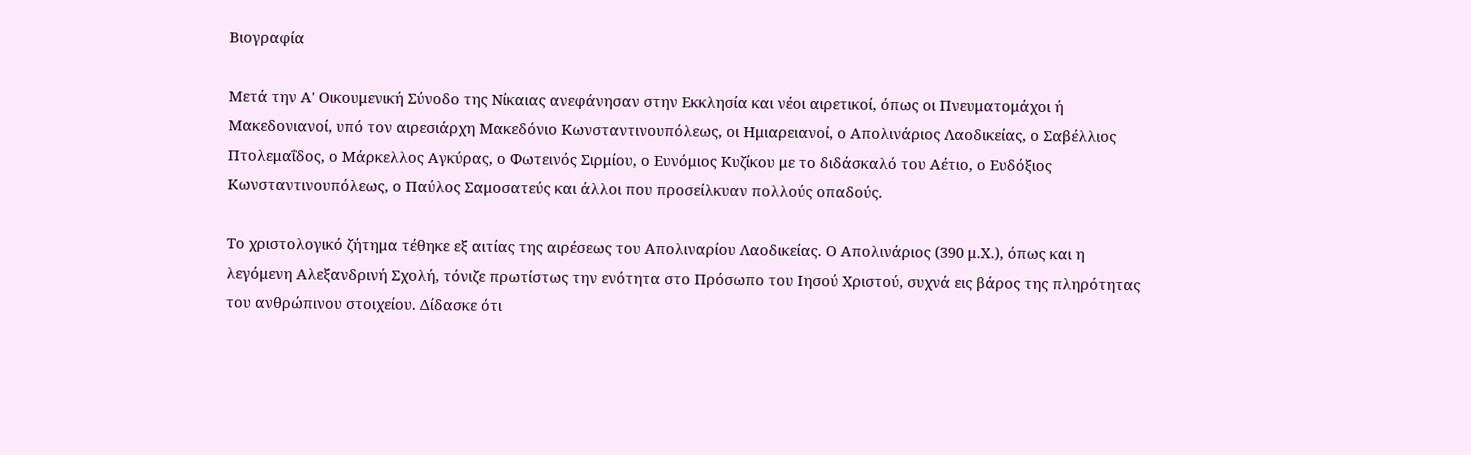Βιογραφία

Μετά την Α' Οικουμενική Σύνοδο της Νίκαιας ανεφάνησαν στην Εκκλησία και νέοι αιρετικοί, όπως οι Πνευματομάχοι ή Μακεδονιανοί, υπό τον αιρεσιάρχη Μακεδόνιο Κωνσταντινουπόλεως, οι Ημιαρειανοί, ο Απολινάριος Λαοδικείας, ο Σαβέλλιος Πτολεμαΐδος, ο Μάρκελλος Αγκύρας, ο Φωτεινός Σιρμίου, ο Ευνόμιος Κυζίκου με το διδάσκαλό του Αέτιο, ο Ευδόξιος Κωνσταντινουπόλεως, ο Παύλος Σαμοσατεύς και άλλοι που προσείλκυαν πολλούς οπαδούς.

Το χριστολογικό ζήτημα τέθηκε εξ αιτίας της αιρέσεως του Απολιναρίου Λαοδικείας. Ο Απολινάριος (390 μ.Χ.), όπως και η λεγόμενη Αλεξανδρινή Σχολή, τόνιζε πρωτίστως την ενότητα στο Πρόσωπο του Ιησού Χριστού, συχνά εις βάρος της πληρότητας του ανθρώπινου στοιχείου. Δίδασκε ότι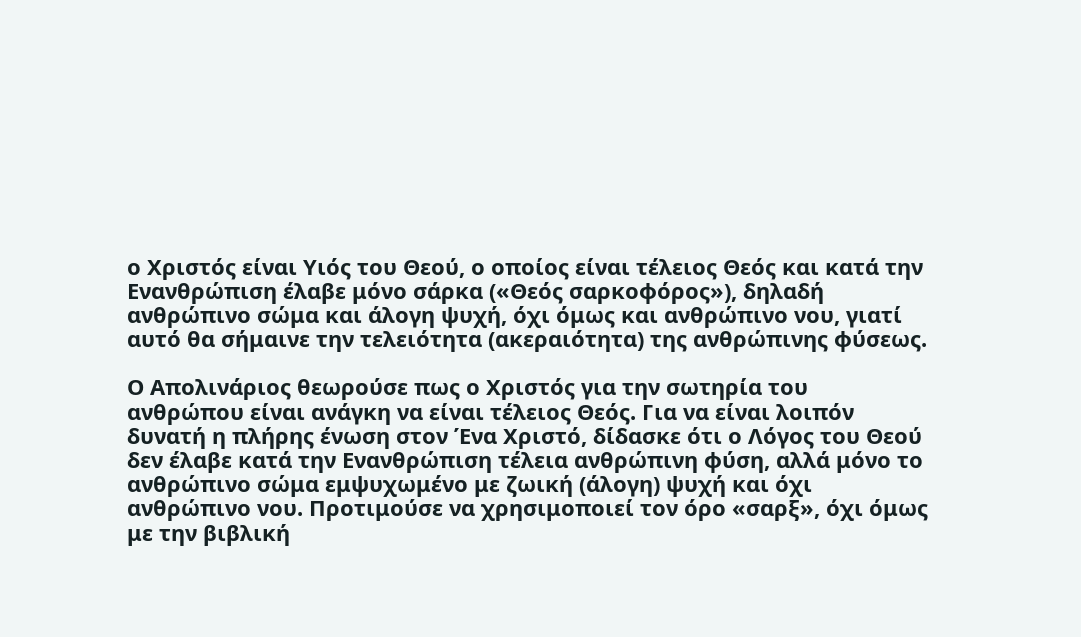ο Χριστός είναι Υιός του Θεού, ο οποίος είναι τέλειος Θεός και κατά την Ενανθρώπιση έλαβε μόνο σάρκα («Θεός σαρκοφόρος»), δηλαδή ανθρώπινο σώμα και άλογη ψυχή, όχι όμως και ανθρώπινο νου, γιατί αυτό θα σήμαινε την τελειότητα (ακεραιότητα) της ανθρώπινης φύσεως.

Ο Απολινάριος θεωρούσε πως ο Χριστός για την σωτηρία του ανθρώπου είναι ανάγκη να είναι τέλειος Θεός. Για να είναι λοιπόν δυνατή η πλήρης ένωση στον Ένα Χριστό, δίδασκε ότι ο Λόγος του Θεού δεν έλαβε κατά την Ενανθρώπιση τέλεια ανθρώπινη φύση, αλλά μόνο το ανθρώπινο σώμα εμψυχωμένο με ζωική (άλογη) ψυχή και όχι ανθρώπινο νου. Προτιμούσε να χρησιμοποιεί τον όρο «σαρξ», όχι όμως με την βιβλική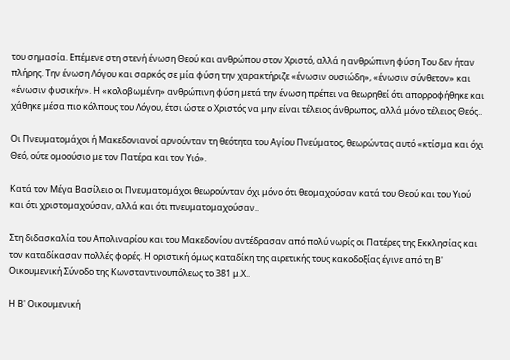του σημασία. Επέμενε στη στενή ένωση Θεού και ανθρώπου στον Χριστό, αλλά η ανθρώπινη φύση Του δεν ήταν πλήρης. Την ένωση Λόγου και σαρκός σε μία φύση την χαρακτήριζε «ένωσιν ουσιώδη», «ένωσιν σύνθετον» και «ένωσιν φυσικήν». Η «κολοβωμένη» ανθρώπινη φύση μετά την ένωση πρέπει να θεωρηθεί ότι απορροφήθηκε και χάθηκε μέσα πιο κόλπους του Λόγου, έτσι ώστε ο Χριστός να μην είναι τέλειος άνθρωπος, αλλά μόνο τέλειος Θεός..

Οι Πνευματομάχοι ή Μακεδονιανοί αρνούνταν τη θεότητα του Αγίου Πνεύματος, θεωρώντας αυτό «κτίσμα και όχι Θεό, ούτε ομοούσιο με τον Πατέρα και τον Υιό».

Κατά τον Μέγα Βασίλειο οι Πνευματομάχοι θεωρούνταν όχι μόνο ότι θεομαχούσαν κατά του Θεού και του Υιού και ότι χριστομαχούσαν, αλλά και ότι πνευματομαχούσαν..

Στη διδασκαλία του Απολιναρίου και του Μακεδονίου αντέδρασαν από πολύ νωρίς οι Πατέρες της Εκκλησίας και τον καταδίκασαν πολλές φορές. Η οριστική όμως καταδίκη της αιρετικής τους κακοδοξίας έγινε από τη Β' Οικουμενική Σύνοδο της Κωνσταντινουπόλεως το 381 μ.Χ..

Η Β' Οικουμενική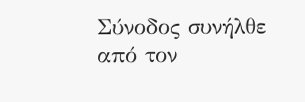Σύνοδος συνήλθε από τον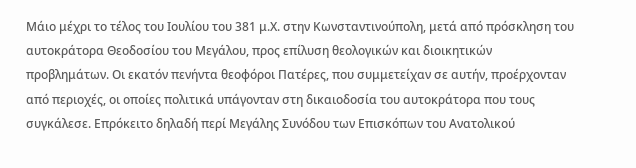Μάιο μέχρι το τέλος του Ιουλίου του 381 μ.Χ. στην Κωνσταντινούπολη, μετά από πρόσκληση του αυτοκράτορα Θεοδοσίου του Μεγάλου, προς επίλυση θεολογικών και διοικητικών προβλημάτων. Οι εκατόν πενήντα θεοφόροι Πατέρες, που συμμετείχαν σε αυτήν, προέρχονταν από περιοχές, οι οποίες πολιτικά υπάγονταν στη δικαιοδοσία του αυτοκράτορα που τους συγκάλεσε. Επρόκειτο δηλαδή περί Μεγάλης Συνόδου των Επισκόπων του Ανατολικού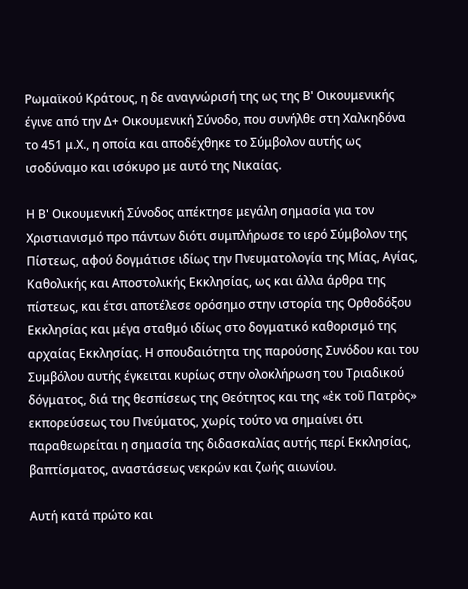Ρωμαϊκού Κράτους, η δε αναγνώρισή της ως της Β' Οικουμενικής έγινε από την Δ+ Οικουμενική Σύνοδο, που συνήλθε στη Χαλκηδόνα το 451 μ.Χ., η οποία και αποδέχθηκε το Σύμβολον αυτής ως ισοδύναμο και ισόκυρο με αυτό της Νικαίας.

Η Β' Οικουμενική Σύνοδος απέκτησε μεγάλη σημασία για τον Χριστιανισμό προ πάντων διότι συμπλήρωσε το ιερό Σύμβολον της Πίστεως, αφού δογμάτισε ιδίως την Πνευματολογία της Μίας, Αγίας, Καθολικής και Αποστολικής Εκκλησίας, ως και άλλα άρθρα της πίστεως, και έτσι αποτέλεσε ορόσημο στην ιστορία της Ορθοδόξου Εκκλησίας και μέγα σταθμό ιδίως στο δογματικό καθορισμό της αρχαίας Εκκλησίας. Η σπουδαιότητα της παρούσης Συνόδου και του Συμβόλου αυτής έγκειται κυρίως στην ολοκλήρωση του Τριαδικού δόγματος, διά της θεσπίσεως της Θεότητος και της «ἐκ τοῦ Πατρὸς» εκπορεύσεως του Πνεύματος, χωρίς τούτο να σημαίνει ότι παραθεωρείται η σημασία της διδασκαλίας αυτής περί Εκκλησίας, βαπτίσματος, αναστάσεως νεκρών και ζωής αιωνίου.

Αυτή κατά πρώτο και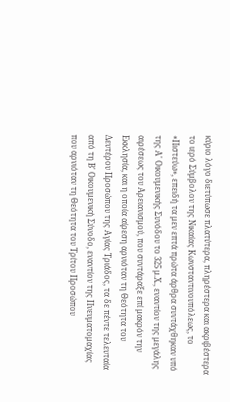κύριο λόγο διετύπωσε πλατύτερα, πληρέστερα και ακριβέστερα το ιερό Σύμβολον της Νικαίας Κωνσταντινουπόλεως, το «Πιστεύω», επειδή τα μεν επτά πρώτα άρθρα συντάχθηκαν υπό της Α' Οικουμενικής Συνόδου το 325 μ.Χ., εναντίον της μεγάλης αιρέσεως του Αρειανισμού, που συντάραξε επί μακρόν την Εκκλησία, και η οποία αίρεση αρνιόταν τη Θεότητα του Δευτέρου Προσώπου της Αγίας Τριάδος, τα δε πέντε τελευταία από τη Β' Οικουμενική Σύνοδο, εναντίον της Πνευματομαχίας που αρνιόταν τη Θεότητα του Τρίτου Προσώπου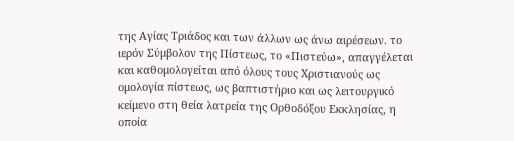της Αγίας Τριάδος και των άλλων ως άνω αιρέσεων. το ιερόν Σύμβολον της Πίστεως, το «Πιστεύω», απαγγέλεται και καθομολογείται από όλους τους Χριστιανούς ως ομολογία πίστεως, ως βαπτιστήριο και ως λειτουργικό κείμενο στη θεία λατρεία της Ορθοδόξου Εκκλησίας, η οποία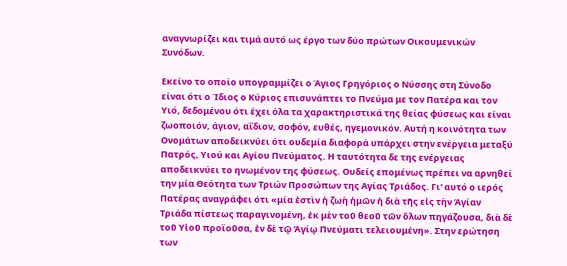αναγνωρίζει και τιμά αυτό ως έργο των δύο πρώτων Οικουμενικών Συνόδων.

Εκείνο το οποίο υπογραμμίζει ο Άγιος Γρηγόριος ο Νύσσης στη Σύνοδο είναι ότι ο Ίδιος ο Κύριος επισυνάπτει το Πνεύμα με τον Πατέρα και τον Υιό, δεδομένου ότι έχει όλα τα χαρακτηριστικά της θείας φύσεως και είναι ζωοποιόν, άγιον, αΐδιον, σοφόν, ευθές, ηγεμονικόν. Αυτή η κοινότητα των Ονομάτων αποδεικνύει ότι ουδεμία διαφορά υπάρχει στην ενέργεια μεταξύ Πατρός, Υιού και Αγίου Πνεύματος. Η ταυτότητα δε της ενέργειας αποδεικνύει το ηνωμένον της φύσεως. Ουδείς επομένως πρέπει να αρνηθεί την μία Θεότητα των Τριών Προσώπων της Αγίας Τριάδος. Γι' αυτό ο ιερός Πατέρας αναγράφει ότι «μία ἐστὶν ἡ ζωὴ ἡμῶν ἡ διὰ τῆς εἰς τὴν Ἁγίαν Τριάδα πίστεως παραγινομένη, ἐκ μὲν τοῦ θεοῦ τῶν ὅλων πηγάζουσα, διὰ δὲ τοῦ Υἱοῦ προϊοῦσα, ἐν δὲ τῷ Ἁγίῳ Πνεύματι τελειουμένη». Στην ερώτηση των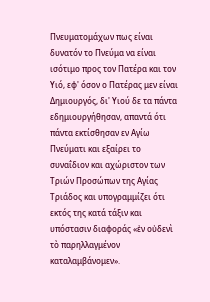Πνευματομάχων πως είναι δυνατόν το Πνεύμα να είναι ισότιμο προς τον Πατέρα και τον Υιό, εφ' όσον ο Πατέρας μεν είναι Δημιουργός, δι' Υιού δε τα πάντα εδημιουργήθησαν, απαντά ότι πάντα εκτίσθησαν εν Αγίω Πνεύματι και εξαίρει το συναΐδιον και αχώριστον των Τριών Προσώπων της Αγίας Τριάδος και υπογραμμίζει ότι εκτός της κατά τάξιν και υπόστασιν διαφοράς «ἐν οὐδενὶ τὸ παρηλλαγμένον καταλαμβάνομεν».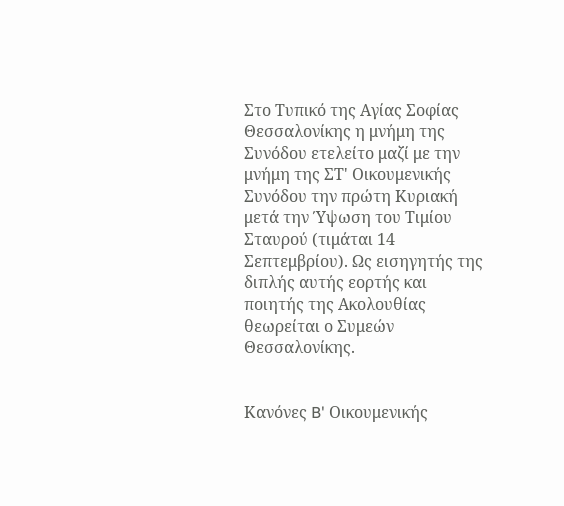Στο Τυπικό της Αγίας Σοφίας Θεσσαλονίκης η μνήμη της Συνόδου ετελείτο μαζί με την μνήμη της ΣΤ' Οικουμενικής Συνόδου την πρώτη Κυριακή μετά την Ύψωση του Τιμίου Σταυρού (τιμάται 14 Σεπτεμβρίου). Ως εισηγητής της διπλής αυτής εορτής και
ποιητής της Ακολουθίας θεωρείται ο Συμεών Θεσσαλονίκης.


Κανόνες B' Οικουμενικής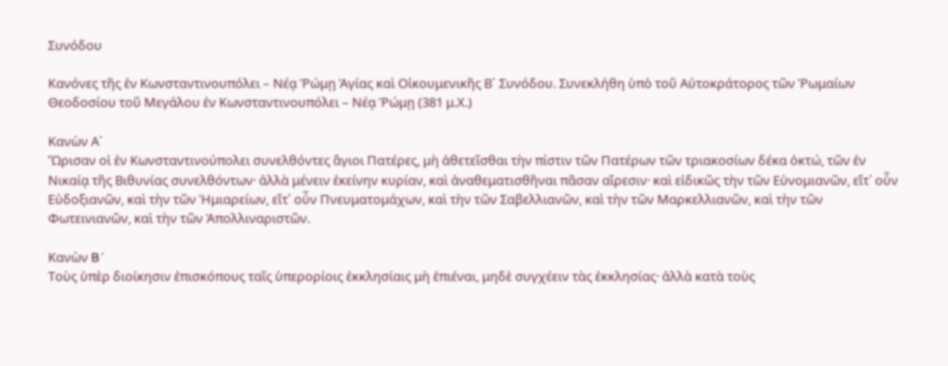Συνόδου

Κανόνες τῆς ἐν Κωνσταντινουπόλει – Νέᾳ Ῥώμῃ Ἁγίας καὶ Οἰκουμενικῆς Β´ Συνόδου. Συνεκλήθη ὑπὸ τοῦ Αὐτοκράτορος τῶν Ῥωμαίων Θεοδοσίου τοῦ Μεγάλου ἐν Κωνσταντινουπόλει – Νέᾳ Ῥώμῃ (381 μ.Χ.)

Κανὼν Α´
Ὥρισαν οἱ ἐν Κωνσταντινούπολει συνελθόντες ἅγιοι Πατέρες, μὴ ἀθετεῖσθαι τὴν πίστιν τῶν Πατέρων τῶν τριακοσίων δέκα ὀκτώ, τῶν ἐν Νικαίᾳ τῆς Βιθυνίας συνελθόντων· ἀλλὰ μένειν ἐκείνην κυρίαν, καὶ ἀναθεματισθῆναι πᾶσαν αἵρεσιν· καὶ εἰδικῶς τὴν τῶν Εὐνομιανῶν, εἴτ᾿ οὖν Εὐδοξιανῶν, καὶ τὴν τῶν Ἡμιαρείων, εἴτ᾿ οὖν Πνευματομάχων, καὶ τὴν τῶν Σαβελλιανῶν, καὶ τὴν τῶν Μαρκελλιανῶν, καὶ τὴν τῶν Φωτεινιανῶν, καὶ τὴν τῶν Ἀπολλιναριστῶν.

Κανὼν B´
Τοὺς ὑπὲρ διοίκησιν ἐπισκόπους ταῖς ὑπερορίοις ἐκκλησίαις μὴ ἐπιέναι, μηδὲ συγχέειν τὰς ἐκκλησίας· ἀλλὰ κατὰ τοὺς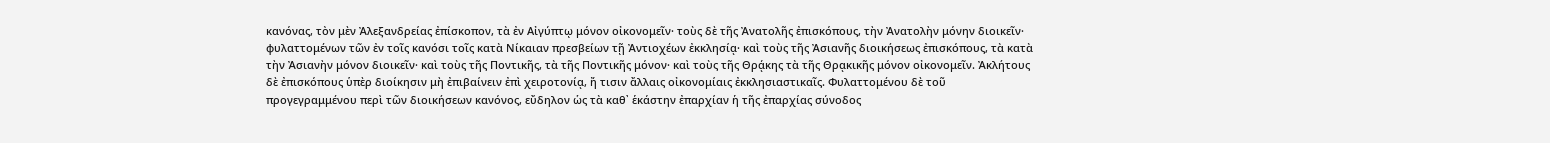κανόνας, τὸν μὲν Ἀλεξανδρείας ἐπίσκοπον, τὰ ἐν Αἰγύπτῳ μόνον οἰκονομεῖν· τοὺς δὲ τῆς Ἀνατολῆς ἐπισκόπους, τὴν Ἀνατολὴν μόνην διοικεῖν· φυλαττομένων τῶν ἐν τοῖς κανόσι τοῖς κατὰ Νίκαιαν πρεσβείων τῇ Ἀντιοχέων ἐκκλησίᾳ· καὶ τοὺς τῆς Ἀσιανῆς διοικήσεως ἐπισκόπους, τὰ κατὰ τὴν Ἀσιανὴν μόνον διοικεῖν· καὶ τοὺς τῆς Ποντικῆς, τὰ τῆς Ποντικῆς μόνον· καὶ τοὺς τῆς Θρᾴκης τὰ τῆς Θρᾳκικῆς μόνον οἰκονομεῖν. Ἀκλήτους δὲ ἐπισκόπους ὑπὲρ διοίκησιν μὴ ἐπιβαίνειν ἐπὶ χειροτονίᾳ, ἤ τισιν ἄλλαις οἰκονομίαις ἐκκλησιαστικαῖς. Φυλαττομένου δὲ τοῦ προγεγραμμένου περὶ τῶν διοικήσεων κανόνος, εὔδηλον ὡς τὰ καθ᾿ ἑκάστην ἐπαρχίαν ἡ τῆς ἐπαρχίας σύνοδος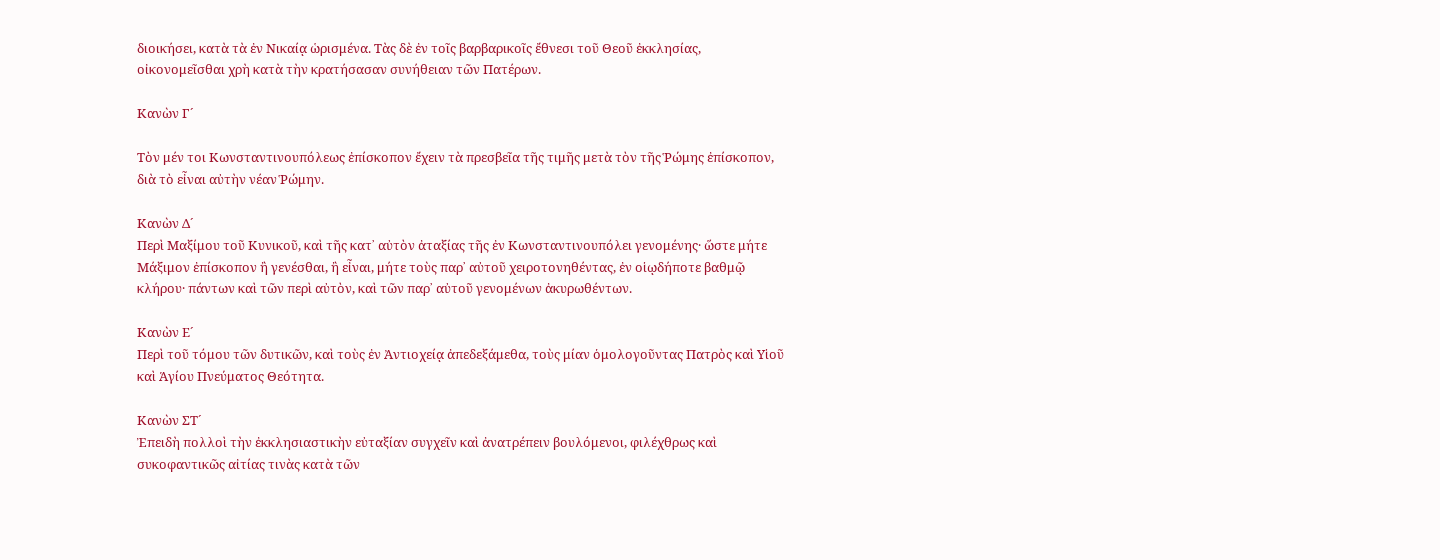διοικήσει, κατὰ τὰ ἐν Νικαίᾳ ὡρισμένα. Τὰς δὲ ἐν τοῖς βαρβαρικοῖς ἔθνεσι τοῦ Θεοῦ ἐκκλησίας, οἰκονομεῖσθαι χρὴ κατὰ τὴν κρατήσασαν συνήθειαν τῶν Πατέρων.

Κανὼν Γ´

Τὸν μέν τοι Κωνσταντινουπόλεως ἐπίσκοπον ἔχειν τὰ πρεσβεῖα τῆς τιμῆς μετὰ τὸν τῆς Ῥώμης ἐπίσκοπον, διὰ τὸ εἶναι αὐτὴν νέαν Ῥώμην.

Κανὼν Δ´
Περὶ Μαξίμου τοῦ Κυνικοῦ, καὶ τῆς κατ᾿ αὐτὸν ἀταξίας τῆς ἐν Κωνσταντινουπόλει γενομένης· ὥστε μήτε Μάξιμον ἐπίσκοπον ἢ γενέσθαι, ἢ εἶναι, μήτε τοὺς παρ᾿ αὐτοῦ χειροτονηθέντας, ἐν οἱῳδήποτε βαθμῷ κλήρου· πάντων καὶ τῶν περὶ αὐτὸν, καὶ τῶν παρ᾿ αὐτοῦ γενομένων ἀκυρωθέντων.

Κανὼν Ε´
Περὶ τοῦ τόμου τῶν δυτικῶν, καὶ τοὺς ἐν Ἀντιοχείᾳ ἀπεδεξάμεθα, τοὺς μίαν ὁμολογοῦντας Πατρὸς καὶ Υἱοῦ καὶ Ἁγίου Πνεύματος Θεότητα.

Κανὼν ΣΤ´
Ἐπειδὴ πολλοὶ τὴν ἐκκλησιαστικὴν εὐταξίαν συγχεῖν καὶ ἀνατρέπειν βουλόμενοι, φιλέχθρως καὶ συκοφαντικῶς αἰτίας τινὰς κατὰ τῶν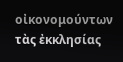οἰκονομούντων τὰς ἐκκλησίας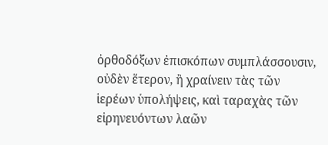ὀρθοδόξων ἐπισκόπων συμπλάσσουσιν, οὐδὲν ἕτερον, ἢ χραίνειν τὰς τῶν ἱερέων ὑπολήψεις, καὶ ταραχὰς τῶν εἰρηνευόντων λαῶν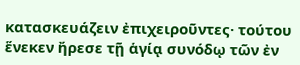κατασκευάζειν ἐπιχειροῦντες· τούτου ἕνεκεν ἤρεσε τῇ ἁγίᾳ συνόδῳ τῶν ἐν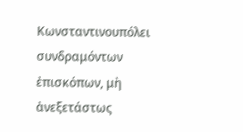Κωνσταντινουπόλει συνδραμόντων ἐπισκόπων, μὴ ἀνεξετάστως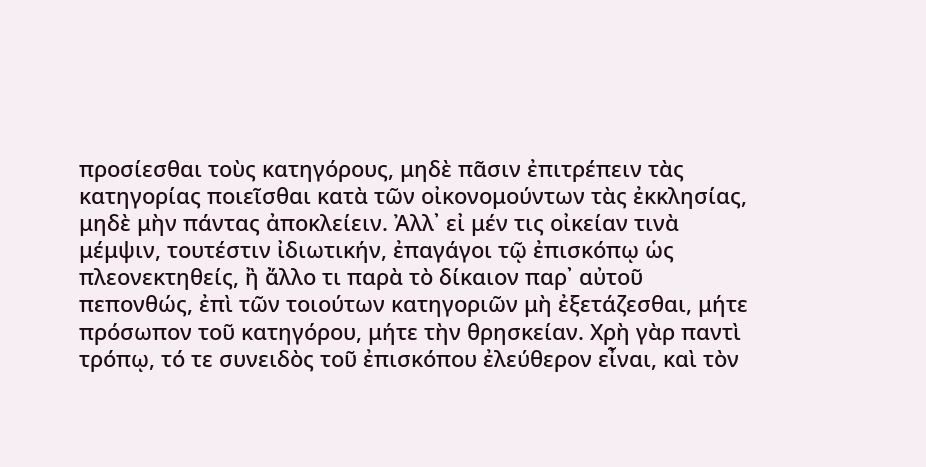προσίεσθαι τοὺς κατηγόρους, μηδὲ πᾶσιν ἐπιτρέπειν τὰς κατηγορίας ποιεῖσθαι κατὰ τῶν οἰκονομούντων τὰς ἐκκλησίας, μηδὲ μὴν πάντας ἀποκλείειν. Ἀλλ᾿ εἰ μέν τις οἰκείαν τινὰ μέμψιν, τουτέστιν ἰδιωτικήν, ἐπαγάγοι τῷ ἐπισκόπῳ ὡς πλεονεκτηθείς, ἢ ἄλλο τι παρὰ τὸ δίκαιον παρ᾿ αὐτοῦ πεπονθώς, ἐπὶ τῶν τοιούτων κατηγοριῶν μὴ ἐξετάζεσθαι, μήτε πρόσωπον τοῦ κατηγόρου, μήτε τὴν θρησκείαν. Χρὴ γὰρ παντὶ τρόπῳ, τό τε συνειδὸς τοῦ ἐπισκόπου ἐλεύθερον εἶναι, καὶ τὸν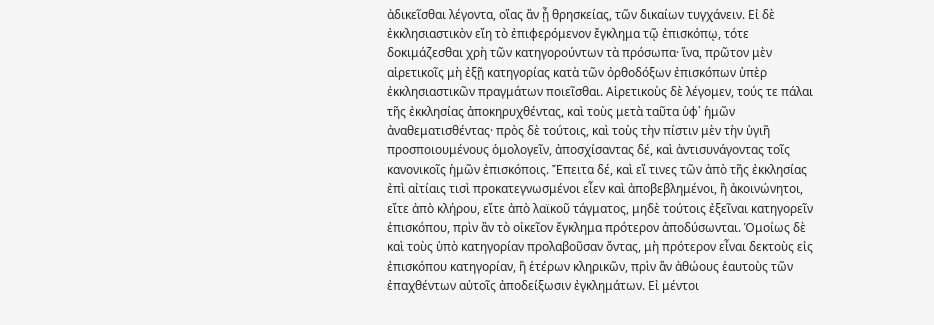ἀδικεῖσθαι λέγοντα, οἵας ἂν ᾖ θρησκείας, τῶν δικαίων τυγχάνειν. Εἰ δὲ ἐκκλησιαστικὸν εἴη τὸ ἐπιφερόμενον ἔγκλημα τῷ ἐπισκόπῳ, τότε δοκιμάζεσθαι χρὴ τῶν κατηγορούντων τὰ πρόσωπα· ἵνα, πρῶτον μὲν αἱρετικοῖς μὴ ἐξῇ κατηγορίας κατὰ τῶν ὀρθοδόξων ἐπισκόπων ὑπὲρ ἐκκλησιαστικῶν πραγμάτων ποιεῖσθαι. Αἱρετικοὺς δὲ λέγομεν, τούς τε πάλαι τῆς ἐκκλησίας ἀποκηρυχθέντας, καὶ τοὺς μετὰ ταῦτα ὑφ᾿ ἡμῶν ἀναθεματισθέντας· πρὸς δὲ τούτοις, καὶ τοὺς τὴν πίστιν μὲν τὴν ὑγιῆ προσποιουμένους ὁμολογεῖν, ἀποσχίσαντας δέ, καὶ ἀντισυνάγοντας τοῖς κανονικοῖς ἡμῶν ἐπισκόποις. Ἔπειτα δέ, καὶ εἴ τινες τῶν ἀπὸ τῆς ἐκκλησίας ἐπὶ αἰτίαις τισὶ προκατεγνωσμένοι εἶεν καὶ ἀποβεβλημένοι, ἢ ἀκοινώνητοι, εἴτε ἀπὸ κλήρου, εἴτε ἀπὸ λαϊκοῦ τάγματος, μηδὲ τούτοις ἐξεῖναι κατηγορεῖν ἐπισκόπου, πρὶν ἂν τὸ οἰκεῖον ἔγκλημα πρότερον ἀποδύσωνται. Ὁμοίως δὲ καὶ τοὺς ὑπὸ κατηγορίαν προλαβοῦσαν ὄντας, μὴ πρότερον εἶναι δεκτοὺς εἰς ἐπισκόπου κατηγορίαν, ἢ ἑτέρων κληρικῶν, πρὶν ἂν ἀθώους ἑαυτοὺς τῶν ἐπαχθέντων αὐτοῖς ἀποδείξωσιν ἐγκλημάτων. Εἰ μέντοι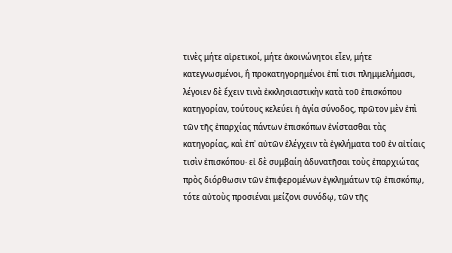τινὲς μήτε αἱρετικοί, μήτε ἀκοινώνητοι εἶεν, μήτε κατεγνωσμένοι, ἢ προκατηγορημένοι ἐπί τισι πλημμελήμασι, λέγοιεν δὲ ἔχειν τινὰ ἐκκλησιαστικὴν κατὰ τοῦ ἐπισκόπου κατηγορίαν, τούτους κελεύει ἡ ἁγία σύνοδος, πρῶτον μὲν ἐπὶ τῶν τῆς ἐπαρχίας πάντων ἐπισκόπων ἐνίστασθαι τὰς κατηγορίας, καὶ ἐπ᾿ αὐτῶν ἐλέγχειν τὰ ἐγκλήματα τοῦ ἐν αἰτίαις τισὶν ἐπισκόπου· εἰ δὲ συμβαίη ἀδυνατῆσαι τοὺς ἐπαρχιώτας πρὸς διόρθωσιν τῶν ἐπιφερομένων ἐγκλημάτων τῷ ἐπισκόπῳ, τότε αὐτοὺς προσιέναι μείζονι συνόδῳ, τῶν τῆς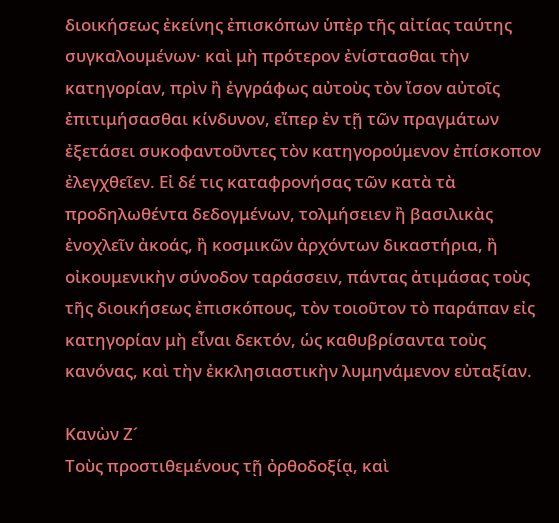διοικήσεως ἐκείνης ἐπισκόπων ὑπὲρ τῆς αἰτίας ταύτης συγκαλουμένων· καὶ μὴ πρότερον ἐνίστασθαι τὴν κατηγορίαν, πρὶν ἢ ἐγγράφως αὐτοὺς τὸν ἴσον αὐτοῖς ἐπιτιμήσασθαι κίνδυνον, εἴπερ ἐν τῇ τῶν πραγμάτων ἐξετάσει συκοφαντοῦντες τὸν κατηγορούμενον ἐπίσκοπον ἐλεγχθεῖεν. Εἰ δέ τις καταφρονήσας τῶν κατὰ τὰ προδηλωθέντα δεδογμένων, τολμήσειεν ἢ βασιλικὰς ἐνοχλεῖν ἀκοάς, ἢ κοσμικῶν ἀρχόντων δικαστήρια, ἢ οἰκουμενικὴν σύνοδον ταράσσειν, πάντας ἀτιμάσας τοὺς τῆς διοικήσεως ἐπισκόπους, τὸν τοιοῦτον τὸ παράπαν εἰς κατηγορίαν μὴ εἶναι δεκτόν, ὡς καθυβρίσαντα τοὺς κανόνας, καὶ τὴν ἐκκλησιαστικὴν λυμηνάμενον εὐταξίαν.

Κανὼν Ζ´
Τοὺς προστιθεμένους τῇ ὀρθοδοξίᾳ, καὶ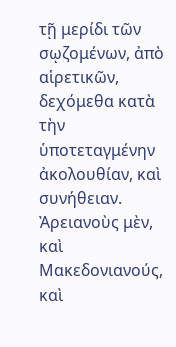τῇ μερίδι τῶν σῳζομένων, ἀπὸ αἱρετικῶν, δεχόμεθα κατὰ τὴν ὑποτεταγμένην ἀκολουθίαν, καὶ συνήθειαν. Ἀρειανοὺς μὲν, καὶ Μακεδονιανούς, καὶ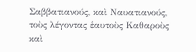Σαββατιανούς, καὶ Ναυατιανούς, τοὺς λέγοντας ἑαυτοὺς Καθαροὺς καὶ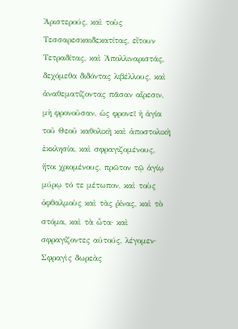Ἀριστερούς, καὶ τοὺς Τεσσαρεσκαιδεκατίτας, εἴτουν Τετραδίτας, καὶ Ἀπολλιναριστάς, δεχόμεθα διδόντας λιβέλλους, καὶ ἀναθεματίζοντας πᾶσαν αἵρεσιν, μὴ φρονοῦσαν, ὡς φρονεῖ ἡ ἁγία τοῦ Θεοῦ καθολικὴ καὶ ἀποστολικὴ ἐκκλησία, καὶ σφραγιζομένους, ἤτοι χριομένους, πρῶτον τῷ ἁγίῳ μύρῳ τό τε μέτωπον, καὶ τοὺς ὀφθαλμοὺς καὶ τὰς ῥίνας, καὶ τὸ στόμα, καὶ τὰ ὦτα· καὶ σφραγίζοντες αὐτούς, λέγομεν· Σφραγὶς δωρεὰς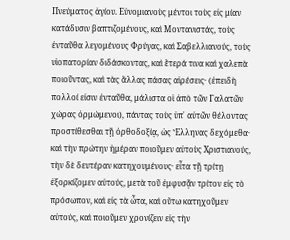Πνεύματος ἁγίου. Εὐνομιανοὺς μέντοι τοὺς εἰς μίαν κατάδυσιν βαπτιζομένους, καὶ Μοντανιστάς, τοὺς ἐνταῦθα λεγομένους Φρύγας, καὶ Σαβελλιανούς, τοὺς υἱοπατορίαν διδάσκοντας, καὶ ἕτερά τινα καὶ χαλεπὰ ποιοῦντας, καὶ τὰς ἄλλας πάσας αἱρέσεις· (ἐπειδὴ πολλοί εἰσιν ἐνταῦθα, μάλιστα οἱ ἀπὸ τῶν Γαλατῶν χώρας ὁρμώμενοι), πάντας τοὺς ὑπ᾿ αὐτῶν θέλοντας προστίθεσθαι τῇ ὀρθοδοξίᾳ, ὡς Ἕλληνας δεχόμεθα· καὶ τὴν πρώτην ἡμέραν ποιοῦμεν αὐτοὺς Χριστιανούς, τὴν δὲ δευτέραν κατηχουμένους· εἶτα τῇ τρίτῃ ἐξορκίζομεν αὐτούς, μετὰ τοῦ ἐμφυσᾷν τρίτον εἰς τὸ πρόσωπον, καὶ εἰς τὰ ὦτα, καὶ οὕτω κατηχοῦμεν αὐτούς, καὶ ποιοῦμεν χρονίζειν εἰς τὴν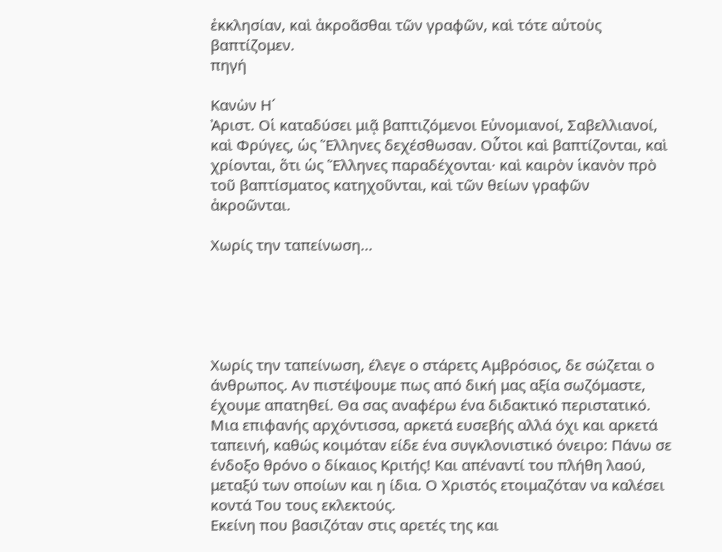ἐκκλησίαν, καὶ ἀκροᾶσθαι τῶν γραφῶν, καὶ τότε αὐτοὺς βαπτίζομεν.
πηγή

Κανὼν Η´
Ἀριστ. Οἱ καταδύσει μιᾷ βαπτιζόμενοι Εὐνομιανοί, Σαβελλιανοί, καὶ Φρύγες, ὡς Ἕλληνες δεχέσθωσαν. Οὗτοι καὶ βαπτίζονται, καὶ χρίονται, ὅτι ὡς Ἕλληνες παραδέχονται· καὶ καιρὸν ἱκανὸν πρὸ τοῦ βαπτίσματος κατηχοῦνται, καὶ τῶν θείων γραφῶν ἀκροῶνται.

Χωρίς την ταπείνωση...





Χωρίς την ταπείνωση, έλεγε ο στάρετς Αμβρόσιος, δε σώζεται ο άνθρωπος. Αν πιστέψουμε πως από δική μας αξία σωζόμαστε, έχουμε απατηθεί. Θα σας αναφέρω ένα διδακτικό περιστατικό. Μια επιφανής αρχόντισσα, αρκετά ευσεβής αλλά όχι και αρκετά ταπεινή, καθώς κοιμόταν είδε ένα συγκλονιστικό όνειρο: Πάνω σε ένδοξο θρόνο ο δίκαιος Κριτής! Και απέναντί του πλήθη λαού, μεταξύ των οποίων και η ίδια. Ο Χριστός ετοιμαζόταν να καλέσει κοντά Του τους εκλεκτούς.
Εκείνη που βασιζόταν στις αρετές της και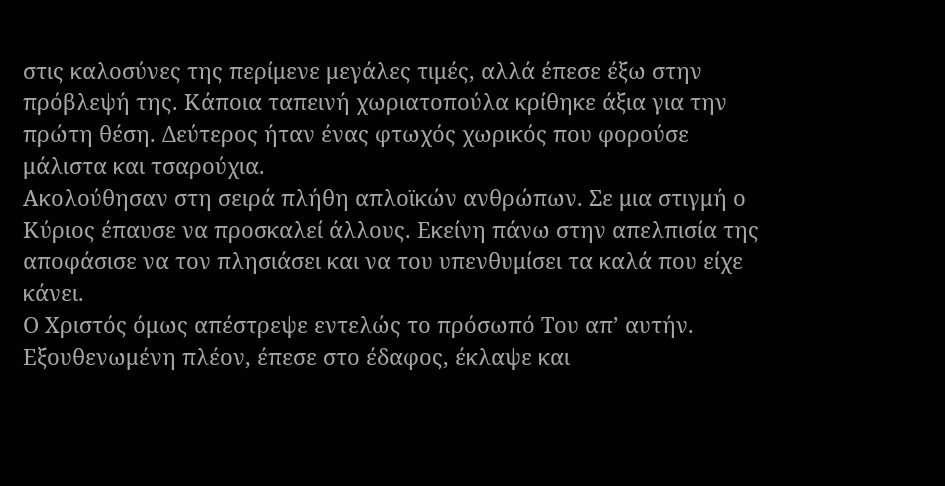στις καλοσύνες της περίμενε μεγάλες τιμές, αλλά έπεσε έξω στην πρόβλεψή της. Κάποια ταπεινή χωριατοπούλα κρίθηκε άξια για την πρώτη θέση. Δεύτερος ήταν ένας φτωχός χωρικός που φορούσε μάλιστα και τσαρούχια.
Ακολούθησαν στη σειρά πλήθη απλοϊκών ανθρώπων. Σε μια στιγμή ο Κύριος έπαυσε να προσκαλεί άλλους. Εκείνη πάνω στην απελπισία της αποφάσισε να τον πλησιάσει και να του υπενθυμίσει τα καλά που είχε κάνει.
Ο Χριστός όμως απέστρεψε εντελώς το πρόσωπό Του απ’ αυτήν. Εξουθενωμένη πλέον, έπεσε στο έδαφος, έκλαψε και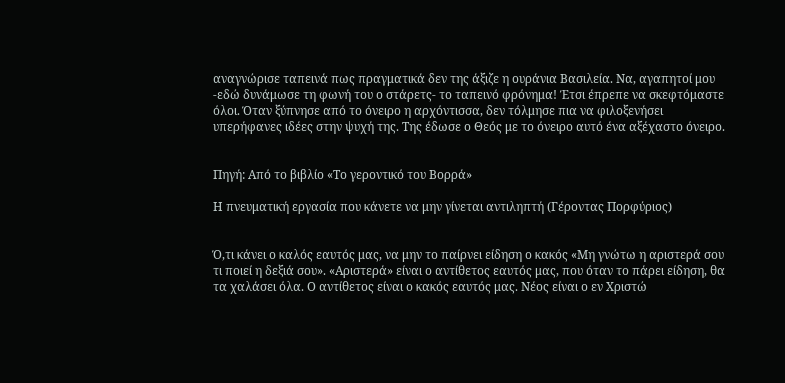αναγνώρισε ταπεινά πως πραγματικά δεν της άξιζε η ουράνια Βασιλεία. Να, αγαπητοί μου -εδώ δυνάμωσε τη φωνή του ο στάρετς- το ταπεινό φρόνημα! Έτσι έπρεπε να σκεφτόμαστε όλοι. Όταν ξύπνησε από το όνειρο η αρχόντισσα, δεν τόλμησε πια να φιλοξενήσει υπερήφανες ιδέες στην ψυχή της. Της έδωσε ο Θεός με το όνειρο αυτό ένα αξέχαστο όνειρο.


Πηγή: Από το βιβλίο «Το γεροντικό του Βορρά»

Η πνευματική εργασία που κάνετε να μην γίνεται αντιληπτή (Γέροντας Πορφύριος)


Ό,τι κάνει ο καλός εαυτός μας, να μην το παίρνει είδηση ο κακός «Μη γνώτω η αριστερά σου τι ποιεί η δεξιά σου». «Αριστερά» είναι ο αντίθετος εαυτός μας, που όταν το πάρει είδηση, θα τα χαλάσει όλα. Ο αντίθετος είναι ο κακός εαυτός μας. Νέος είναι ο εν Χριστώ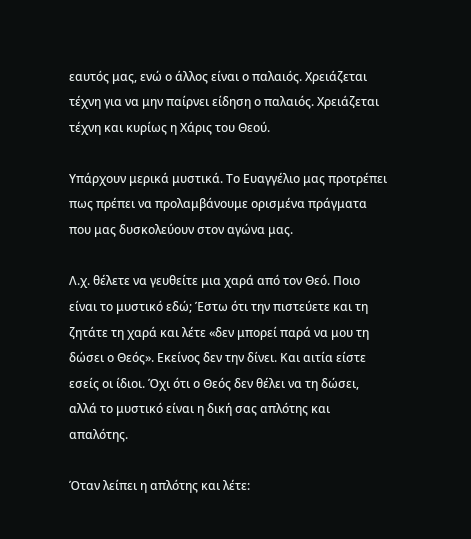εαυτός μας, ενώ ο άλλος είναι ο παλαιός. Χρειάζεται τέχνη για να μην παίρνει είδηση ο παλαιός. Χρειάζεται τέχνη και κυρίως η Χάρις του Θεού.

Υπάρχουν μερικά μυστικά. Το Ευαγγέλιο μας προτρέπει πως πρέπει να προλαμβάνουμε ορισμένα πράγματα που μας δυσκολεύουν στον αγώνα μας.

Λ.χ. θέλετε να γευθείτε μια χαρά από τον Θεό. Ποιο είναι το μυστικό εδώ; Έστω ότι την πιστεύετε και τη ζητάτε τη χαρά και λέτε «δεν μπορεί παρά να μου τη δώσει ο Θεός». Εκείνος δεν την δίνει. Και αιτία είστε εσείς οι ίδιοι. Όχι ότι ο Θεός δεν θέλει να τη δώσει, αλλά το μυστικό είναι η δική σας απλότης και απαλότης.

Όταν λείπει η απλότης και λέτε: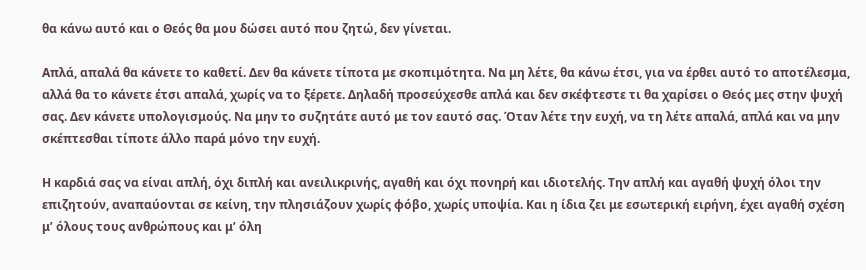θα κάνω αυτό και ο Θεός θα μου δώσει αυτό που ζητώ, δεν γίνεται.

Απλά, απαλά θα κάνετε το καθετί. Δεν θα κάνετε τίποτα με σκοπιμότητα. Να μη λέτε, θα κάνω έτσι, για να έρθει αυτό το αποτέλεσμα, αλλά θα το κάνετε έτσι απαλά, χωρίς να το ξέρετε. Δηλαδή προσεύχεσθε απλά και δεν σκέφτεστε τι θα χαρίσει ο Θεός μες στην ψυχή σας. Δεν κάνετε υπολογισμούς. Να μην το συζητάτε αυτό με τον εαυτό σας. Όταν λέτε την ευχή, να τη λέτε απαλά, απλά και να μην σκέπτεσθαι τίποτε άλλο παρά μόνο την ευχή.

Η καρδιά σας να είναι απλή, όχι διπλή και ανειλικρινής, αγαθή και όχι πονηρή και ιδιοτελής. Την απλή και αγαθή ψυχή όλοι την επιζητούν, αναπαύονται σε κείνη, την πλησιάζουν χωρίς φόβο, χωρίς υποψία. Και η ίδια ζει με εσωτερική ειρήνη, έχει αγαθή σχέση μ’ όλους τους ανθρώπους και μ’ όλη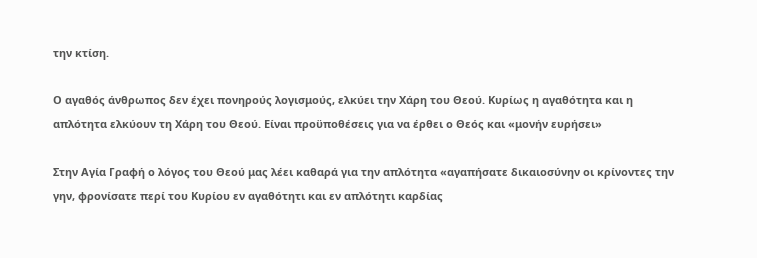την κτίση.

Ο αγαθός άνθρωπος δεν έχει πονηρούς λογισμούς, ελκύει την Χάρη του Θεού. Κυρίως η αγαθότητα και η απλότητα ελκύουν τη Χάρη του Θεού. Είναι προϋποθέσεις για να έρθει ο Θεός και «μονήν ευρήσει»

Στην Αγία Γραφή ο λόγος του Θεού μας λέει καθαρά για την απλότητα «αγαπήσατε δικαιοσύνην οι κρίνοντες την γην, φρονίσατε περί του Κυρίου εν αγαθότητι και εν απλότητι καρδίας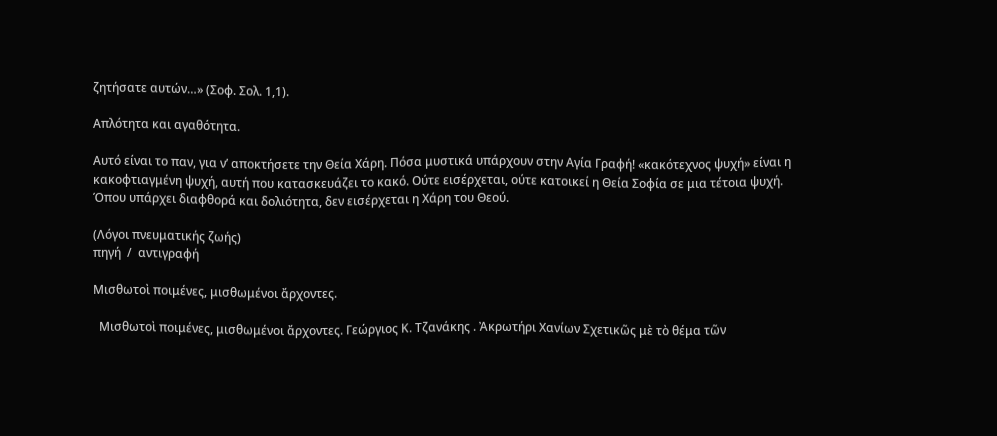ζητήσατε αυτών…» (Σοφ. Σολ. 1,1).

Απλότητα και αγαθότητα.

Αυτό είναι το παν, για ν’ αποκτήσετε την Θεία Χάρη. Πόσα μυστικά υπάρχουν στην Αγία Γραφή! «κακότεχνος ψυχή» είναι η κακοφτιαγμένη ψυχή, αυτή που κατασκευάζει το κακό. Ούτε εισέρχεται, ούτε κατοικεί η Θεία Σοφία σε μια τέτοια ψυχή. Όπου υπάρχει διαφθορά και δολιότητα, δεν εισέρχεται η Χάρη του Θεού.

(Λόγοι πνευματικής ζωής)
πηγή  /  αντιγραφή

Μισθωτοὶ ποιμένες, μισθωμένοι ἄρχοντες.

  Μισθωτοὶ ποιμένες, μισθωμένοι ἄρχοντες. Γεώργιος Κ. Τζανάκης . Ἀκρωτήρι Χανίων Σχετικῶς μὲ τὸ θέμα τῶν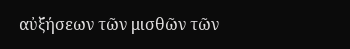αὐξήσεων τῶν μισθῶν τῶν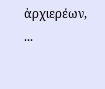ἀρχιερέων, ...